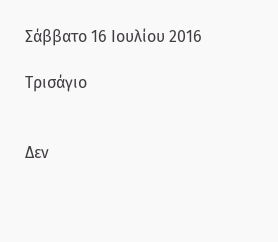Σάββατο 16 Ιουλίου 2016

Τρισάγιο


Δεν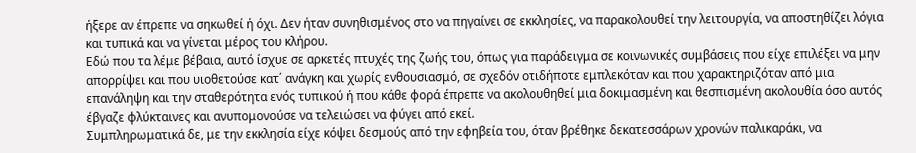ήξερε αν έπρεπε να σηκωθεί ή όχι. Δεν ήταν συνηθισμένος στο να πηγαίνει σε εκκλησίες, να παρακολουθεί την λειτουργία, να αποστηθίζει λόγια και τυπικά και να γίνεται μέρος του κλήρου.
Εδώ που τα λέμε βέβαια, αυτό ίσχυε σε αρκετές πτυχές της ζωής του, όπως για παράδειγμα σε κοινωνικές συμβάσεις που είχε επιλέξει να μην απορρίψει και που υιοθετούσε κατ΄ ανάγκη και χωρίς ενθουσιασμό, σε σχεδόν οτιδήποτε εμπλεκόταν και που χαρακτηριζόταν από μια επανάληψη και την σταθερότητα ενός τυπικού ή που κάθε φορά έπρεπε να ακολουθηθεί μια δοκιμασμένη και θεσπισμένη ακολουθία όσο αυτός έβγαζε φλύκταινες και ανυπομονούσε να τελειώσει να φύγει από εκεί.
Συμπληρωματικά δε, με την εκκλησία είχε κόψει δεσμούς από την εφηβεία του, όταν βρέθηκε δεκατεσσάρων χρονών παλικαράκι, να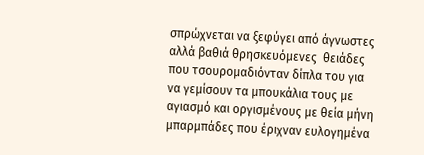σπρώχνεται να ξεφύγει από άγνωστες αλλά βαθιά θρησκευόμενες  θειάδες που τσουρομαδιόνταν δίπλα του για να γεμίσουν τα μπουκάλια τους με αγιασμό και οργισμένους με θεία μήνη μπαρμπάδες που έριχναν ευλογημένα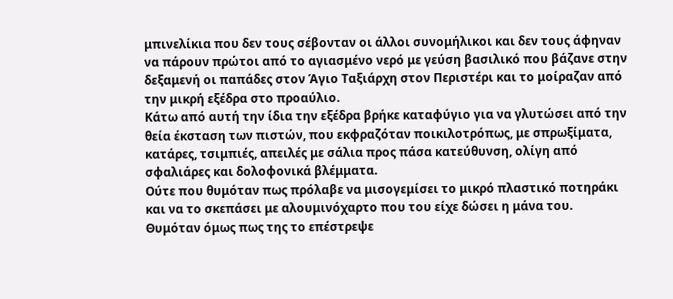μπινελίκια που δεν τους σέβονταν οι άλλοι συνομήλικοι και δεν τους άφηναν να πάρουν πρώτοι από το αγιασμένο νερό με γεύση βασιλικό που βάζανε στην δεξαμενή οι παπάδες στον Άγιο Ταξιάρχη στον Περιστέρι και το μοίραζαν από την μικρή εξέδρα στο προαύλιο.
Κάτω από αυτή την ίδια την εξέδρα βρήκε καταφύγιο για να γλυτώσει από την θεία έκσταση των πιστών, που εκφραζόταν ποικιλοτρόπως, με σπρωξίματα, κατάρες, τσιμπιές, απειλές με σάλια προς πάσα κατεύθυνση, ολίγη από σφαλιάρες και δολοφονικά βλέμματα.
Ούτε που θυμόταν πως πρόλαβε να μισογεμίσει το μικρό πλαστικό ποτηράκι και να το σκεπάσει με αλουμινόχαρτο που του είχε δώσει η μάνα του.
Θυμόταν όμως πως της το επέστρεψε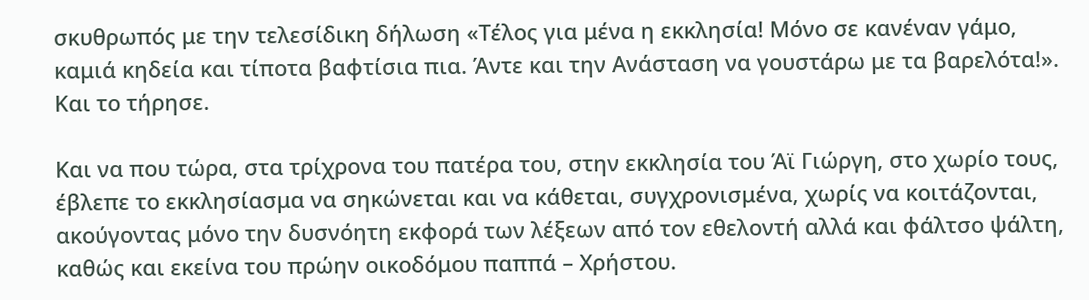σκυθρωπός με την τελεσίδικη δήλωση «Τέλος για μένα η εκκλησία! Μόνο σε κανέναν γάμο, καμιά κηδεία και τίποτα βαφτίσια πια. Άντε και την Ανάσταση να γουστάρω με τα βαρελότα!». Και το τήρησε.

Και να που τώρα, στα τρίχρονα του πατέρα του, στην εκκλησία του Άϊ Γιώργη, στο χωρίο τους, έβλεπε το εκκλησίασμα να σηκώνεται και να κάθεται, συγχρονισμένα, χωρίς να κοιτάζονται, ακούγοντας μόνο την δυσνόητη εκφορά των λέξεων από τον εθελοντή αλλά και φάλτσο ψάλτη, καθώς και εκείνα του πρώην οικοδόμου παππά – Χρήστου.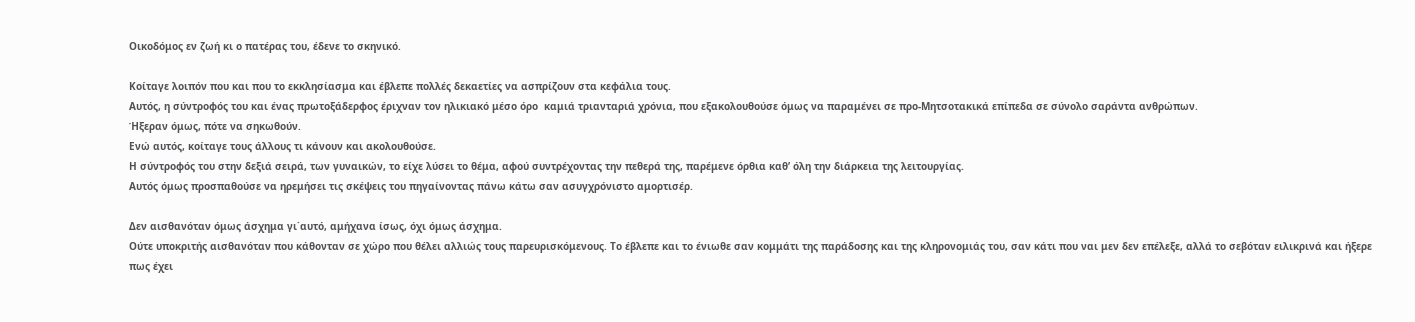Οικοδόμος εν ζωή κι ο πατέρας του, έδενε το σκηνικό.

Κοίταγε λοιπόν που και που το εκκλησίασμα και έβλεπε πολλές δεκαετίες να ασπρίζουν στα κεφάλια τους.
Αυτός, η σύντροφός του και ένας πρωτοξάδερφος έριχναν τον ηλικιακό μέσο όρο  καμιά τριανταριά χρόνια, που εξακολουθούσε όμως να παραμένει σε προ-Μητσοτακικά επίπεδα σε σύνολο σαράντα ανθρώπων.
Ήξεραν όμως, πότε να σηκωθούν.
Ενώ αυτός, κοίταγε τους άλλους τι κάνουν και ακολουθούσε.
Η σύντροφός του στην δεξιά σειρά, των γυναικών, το είχε λύσει το θέμα, αφού συντρέχοντας την πεθερά της, παρέμενε όρθια καθ’ όλη την διάρκεια της λειτουργίας.
Αυτός όμως προσπαθούσε να ηρεμήσει τις σκέψεις του πηγαίνοντας πάνω κάτω σαν ασυγχρόνιστο αμορτισέρ.

Δεν αισθανόταν όμως άσχημα γι΄αυτό, αμήχανα ίσως, όχι όμως άσχημα.
Ούτε υποκριτής αισθανόταν που κάθονταν σε χώρο που θέλει αλλιώς τους παρευρισκόμενους. Το έβλεπε και το ένιωθε σαν κομμάτι της παράδοσης και της κληρονομιάς του, σαν κάτι που ναι μεν δεν επέλεξε, αλλά το σεβόταν ειλικρινά και ήξερε πως έχει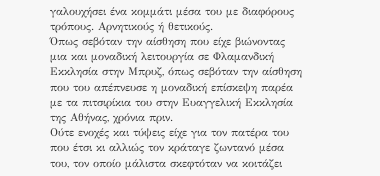γαλουχήσει ένα κομμάτι μέσα του με διαφόρους τρόπους. Αρνητικούς ή θετικούς.
Όπως σεβόταν την αίσθηση που είχε βιώνοντας μια και μοναδική λειτουργία σε Φλαμανδική Εκκλησία στην Μπρυζ, όπως σεβόταν την αίσθηση που του απέπνευσε η μοναδική επίσκεψη παρέα με τα πιτσιρίκια του στην Ευαγγελική Εκκλησία της Αθήνας, χρόνια πριν.
Ούτε ενοχές και τύψεις είχε για τον πατέρα του που έτσι κι αλλιώς τον κράταγε ζωντανό μέσα του, τον οποίο μάλιστα σκεφτόταν να κοιτάζει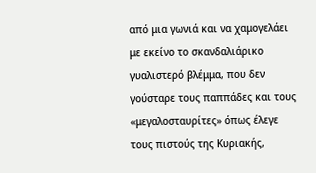από μια γωνιά και να χαμογελάει με εκείνο το σκανδαλιάρικο γυαλιστερό βλέμμα, που δεν γούσταρε τους παππάδες και τους «μεγαλοσταυρίτες» όπως έλεγε τους πιστούς της Κυριακής,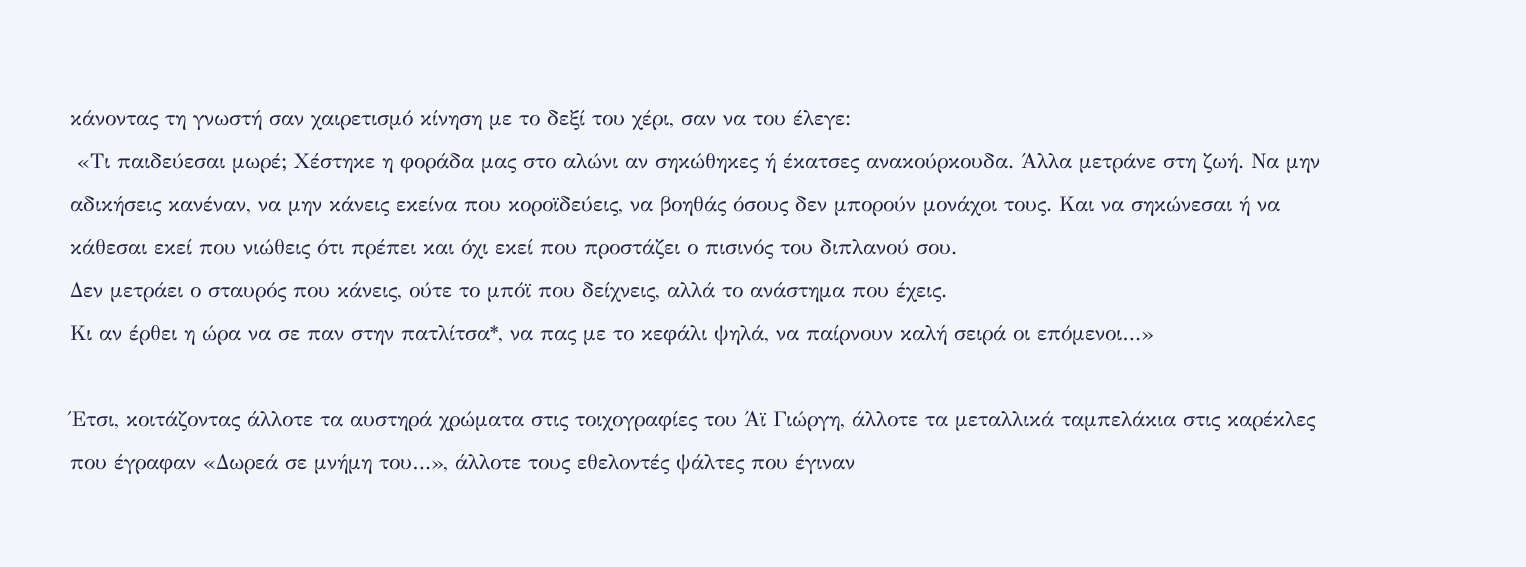κάνοντας τη γνωστή σαν χαιρετισμό κίνηση με το δεξί του χέρι, σαν να του έλεγε:
 «Τι παιδεύεσαι μωρέ; Χέστηκε η φοράδα μας στο αλώνι αν σηκώθηκες ή έκατσες ανακούρκουδα. Άλλα μετράνε στη ζωή. Να μην αδικήσεις κανέναν, να μην κάνεις εκείνα που κοροϊδεύεις, να βοηθάς όσους δεν μπορούν μονάχοι τους. Και να σηκώνεσαι ή να κάθεσαι εκεί που νιώθεις ότι πρέπει και όχι εκεί που προστάζει ο πισινός του διπλανού σου.
Δεν μετράει ο σταυρός που κάνεις, ούτε το μπόϊ που δείχνεις, αλλά το ανάστημα που έχεις.
Κι αν έρθει η ώρα να σε παν στην πατλίτσα*, να πας με το κεφάλι ψηλά, να παίρνουν καλή σειρά οι επόμενοι…»

Έτσι, κοιτάζοντας άλλοτε τα αυστηρά χρώματα στις τοιχογραφίες του Άϊ Γιώργη, άλλοτε τα μεταλλικά ταμπελάκια στις καρέκλες που έγραφαν «Δωρεά σε μνήμη του…», άλλοτε τους εθελοντές ψάλτες που έγιναν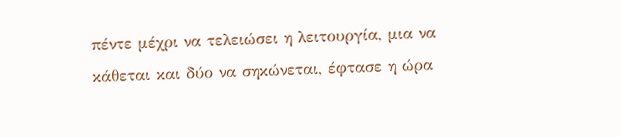πέντε μέχρι να τελειώσει η λειτουργία, μια να κάθεται και δύο να σηκώνεται, έφτασε η ώρα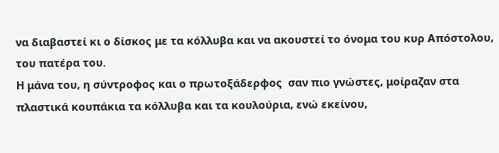να διαβαστεί κι ο δίσκος με τα κόλλυβα και να ακουστεί το όνομα του κυρ Απόστολου, του πατέρα του.
Η μάνα του, η σύντροφος και ο πρωτοξάδερφος  σαν πιο γνώστες, μοίραζαν στα πλαστικά κουπάκια τα κόλλυβα και τα κουλούρια, ενώ εκείνου,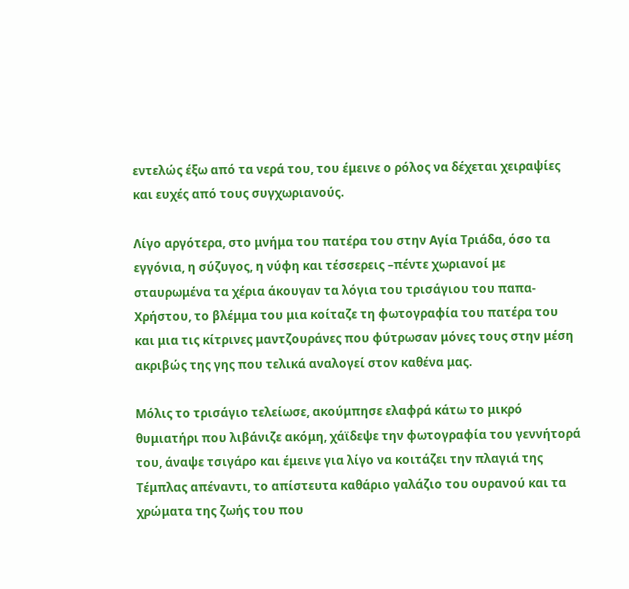εντελώς έξω από τα νερά του, του έμεινε ο ρόλος να δέχεται χειραψίες και ευχές από τους συγχωριανούς.

Λίγο αργότερα, στο μνήμα του πατέρα του στην Αγία Τριάδα, όσο τα εγγόνια, η σύζυγος, η νύφη και τέσσερεις –πέντε χωριανοί με σταυρωμένα τα χέρια άκουγαν τα λόγια του τρισάγιου του παπα-Χρήστου, το βλέμμα του μια κοίταζε τη φωτογραφία του πατέρα του και μια τις κίτρινες μαντζουράνες που φύτρωσαν μόνες τους στην μέση ακριβώς της γης που τελικά αναλογεί στον καθένα μας.

Μόλις το τρισάγιο τελείωσε, ακούμπησε ελαφρά κάτω το μικρό θυμιατήρι που λιβάνιζε ακόμη, χάϊδεψε την φωτογραφία του γεννήτορά του, άναψε τσιγάρο και έμεινε για λίγο να κοιτάζει την πλαγιά της Τέμπλας απέναντι, το απίστευτα καθάριο γαλάζιο του ουρανού και τα χρώματα της ζωής του που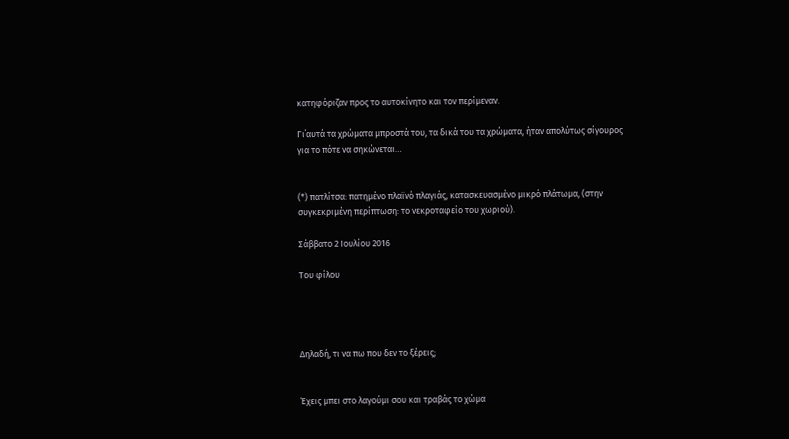κατηφόριζαν προς το αυτοκίνητο και τον περίμεναν.

Γι΄αυτά τα χρώματα μπροστά του, τα δικά του τα χρώματα, ήταν απολύτως σίγουρος για το πότε να σηκώνεται…


(*) πατλίτσα: πατημένο πλαϊνό πλαγιάς, κατασκευασμένο μικρό πλάτωμα, (στην συγκεκριμένη περίπτωση: το νεκροταφείο του χωριού).

Σάββατο 2 Ιουλίου 2016

Του φίλου




Δηλαδή, τι να πω που δεν το ξέρεις;


Έχεις μπει στο λαγούμι σου και τραβάς το χώμα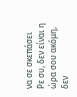να σε σκεπάσει
Ρε συ, δεν είναι η ώρα σου ακόμη, δεν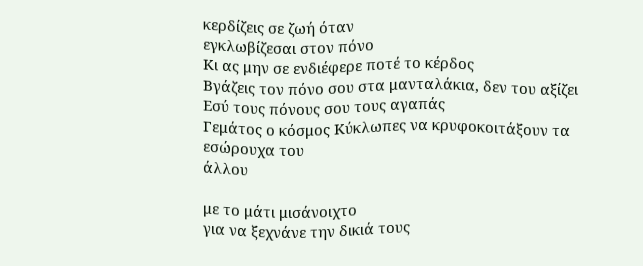κερδίζεις σε ζωή όταν
εγκλωβίζεσαι στον πόνο
Κι ας μην σε ενδιέφερε ποτέ το κέρδος
Βγάζεις τον πόνο σου στα μανταλάκια, δεν του αξίζει
Εσύ τους πόνους σου τους αγαπάς
Γεμάτος ο κόσμος Κύκλωπες να κρυφοκοιτάξουν τα εσώρουχα του
άλλου

με το μάτι μισάνοιχτο
για να ξεχνάνε την δικιά τους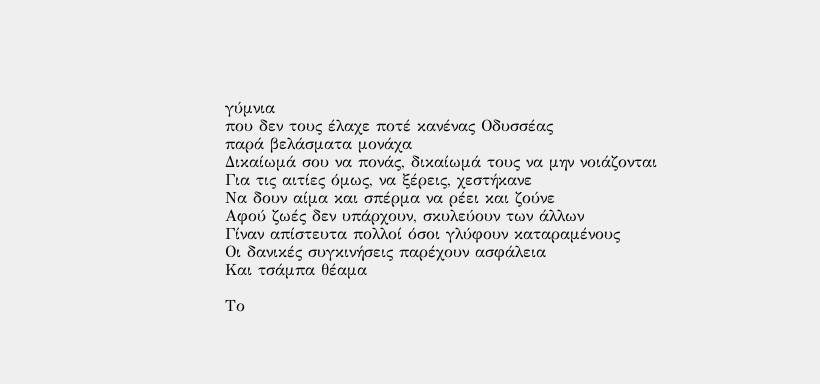γύμνια
που δεν τους έλαχε ποτέ κανένας Οδυσσέας
παρά βελάσματα μονάχα
Δικαίωμά σου να πονάς, δικαίωμά τους να μην νοιάζονται
Για τις αιτίες όμως, να ξέρεις, χεστήκανε
Να δουν αίμα και σπέρμα να ρέει και ζούνε
Αφού ζωές δεν υπάρχουν, σκυλεύουν των άλλων
Γίναν απίστευτα πολλοί όσοι γλύφουν καταραμένους
Οι δανικές συγκινήσεις παρέχουν ασφάλεια
Και τσάμπα θέαμα

Το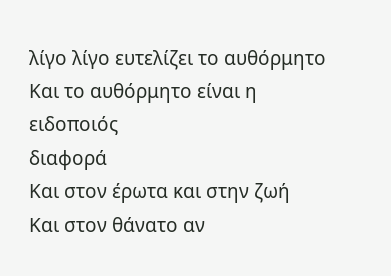λίγο λίγο ευτελίζει το αυθόρμητο
Και το αυθόρμητο είναι η ειδοποιός
διαφορά
Και στον έρωτα και στην ζωή
Και στον θάνατο αν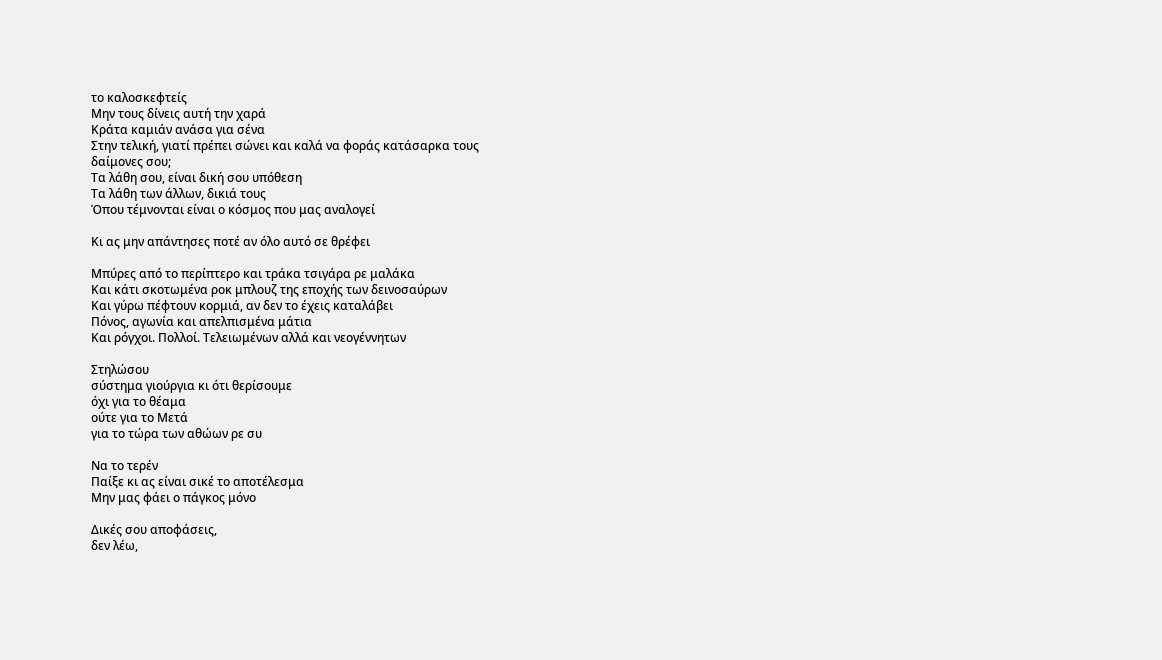το καλοσκεφτείς
Μην τους δίνεις αυτή την χαρά
Κράτα καμιάν ανάσα για σένα
Στην τελική, γιατί πρέπει σώνει και καλά να φοράς κατάσαρκα τους
δαίμονες σου;
Τα λάθη σου, είναι δική σου υπόθεση
Τα λάθη των άλλων, δικιά τους
Όπου τέμνονται είναι ο κόσμος που μας αναλογεί

Κι ας μην απάντησες ποτέ αν όλο αυτό σε θρέφει

Μπύρες από το περίπτερο και τράκα τσιγάρα ρε μαλάκα
Και κάτι σκοτωμένα ροκ μπλουζ της εποχής των δεινοσαύρων
Και γύρω πέφτουν κορμιά, αν δεν το έχεις καταλάβει
Πόνος, αγωνία και απελπισμένα μάτια
Και ρόγχοι. Πολλοί. Tελειωμένων αλλά και νεογέννητων

Στηλώσου
σύστημα γιούργια κι ότι θερίσουμε
όχι για το θέαμα
ούτε για το Μετά
για το τώρα των αθώων ρε συ

Να το τερέν
Παίξε κι ας είναι σικέ το αποτέλεσμα
Μην μας φάει ο πάγκος μόνο

Δικές σου αποφάσεις,
δεν λέω,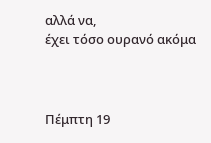αλλά να,
έχει τόσο ουρανό ακόμα



Πέμπτη 19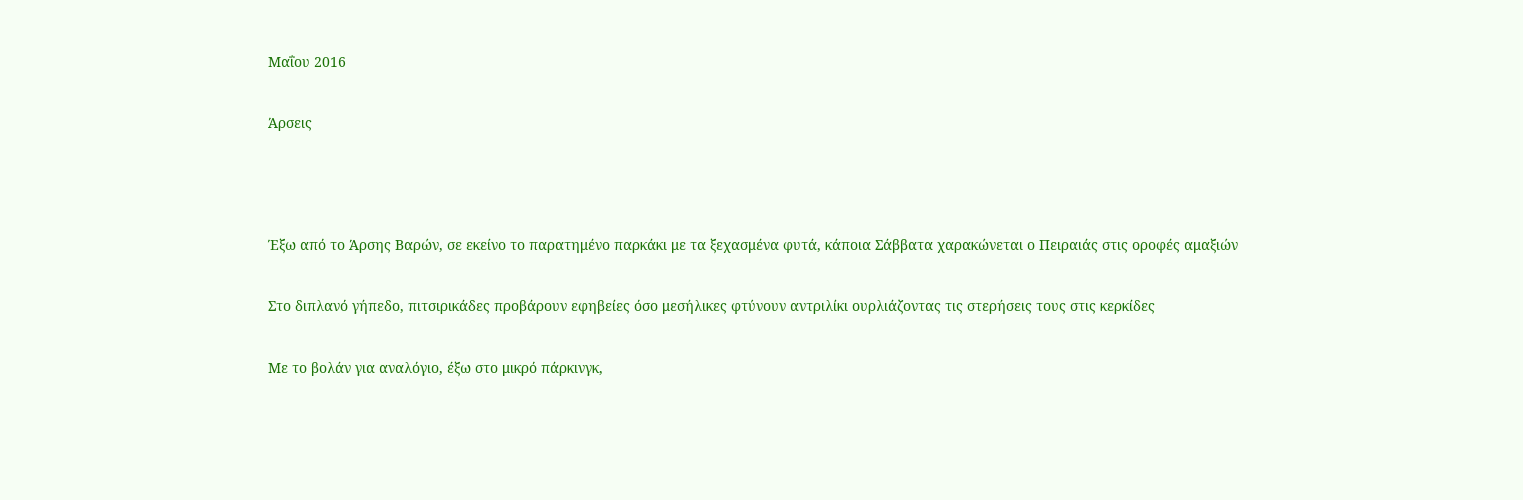Μαΐου 2016

Άρσεις



Έξω από το Άρσης Βαρών, σε εκείνο το παρατημένο παρκάκι με τα ξεχασμένα φυτά, κάποια Σάββατα χαρακώνεται ο Πειραιάς στις οροφές αμαξιών

Στο διπλανό γήπεδο, πιτσιρικάδες προβάρουν εφηβείες όσο μεσήλικες φτύνουν αντριλίκι ουρλιάζοντας τις στερήσεις τους στις κερκίδες

Με το βολάν για αναλόγιο, έξω στο μικρό πάρκινγκ,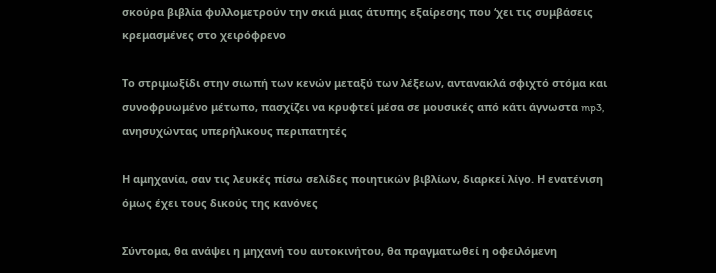σκούρα βιβλία φυλλομετρούν την σκιά μιας άτυπης εξαίρεσης που ‘χει τις συμβάσεις κρεμασμένες στο χειρόφρενο

Το στριμωξίδι στην σιωπή των κενών μεταξύ των λέξεων, αντανακλά σφιχτό στόμα και συνοφρυωμένο μέτωπο, πασχίζει να κρυφτεί μέσα σε μουσικές από κάτι άγνωστα mp3, ανησυχώντας υπερήλικους περιπατητές

Η αμηχανία, σαν τις λευκές πίσω σελίδες ποιητικών βιβλίων, διαρκεί λίγο. Η ενατένιση όμως έχει τους δικούς της κανόνες

Σύντομα, θα ανάψει η μηχανή του αυτοκινήτου, θα πραγματωθεί η οφειλόμενη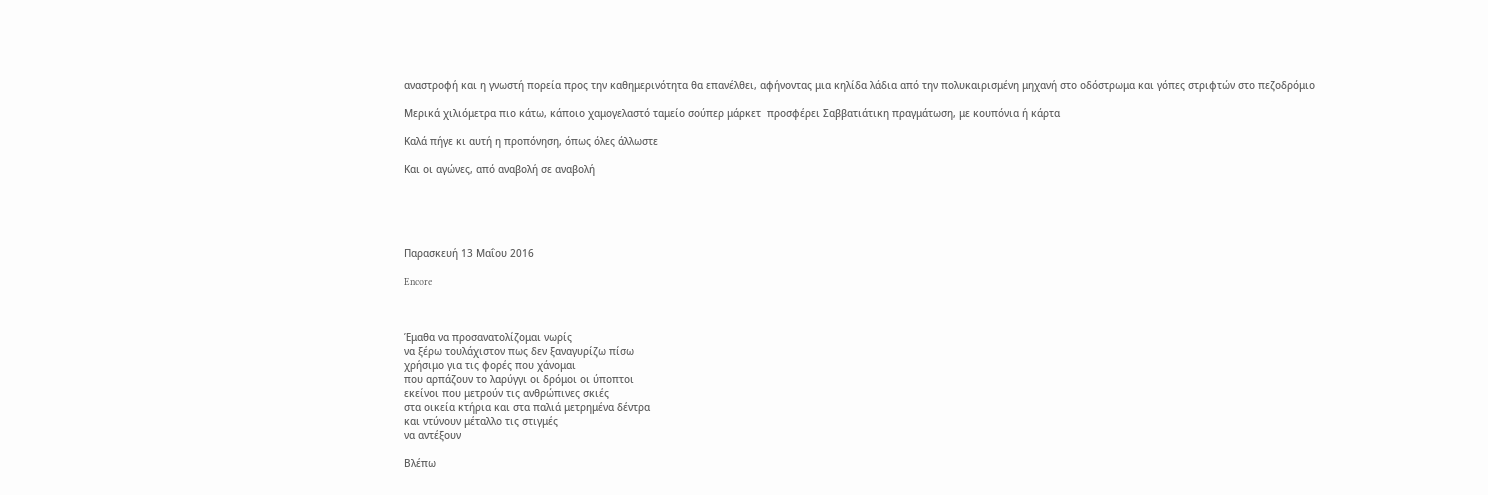αναστροφή και η γνωστή πορεία προς την καθημερινότητα θα επανέλθει, αφήνοντας μια κηλίδα λάδια από την πολυκαιρισμένη μηχανή στο οδόστρωμα και γόπες στριφτών στο πεζοδρόμιο

Μερικά χιλιόμετρα πιο κάτω, κάποιο χαμογελαστό ταμείο σούπερ μάρκετ  προσφέρει Σαββατιάτικη πραγμάτωση, με κουπόνια ή κάρτα

Καλά πήγε κι αυτή η προπόνηση, όπως όλες άλλωστε

Και οι αγώνες, από αναβολή σε αναβολή





Παρασκευή 13 Μαΐου 2016

Encore



Έμαθα να προσανατολίζομαι νωρίς
να ξέρω τουλάχιστον πως δεν ξαναγυρίζω πίσω
χρήσιμο για τις φορές που χάνομαι
που αρπάζουν το λαρύγγι οι δρόμοι οι ύποπτοι
εκείνοι που μετρούν τις ανθρώπινες σκιές
στα οικεία κτήρια και στα παλιά μετρημένα δέντρα
και ντύνουν μέταλλο τις στιγμές
να αντέξουν

Βλέπω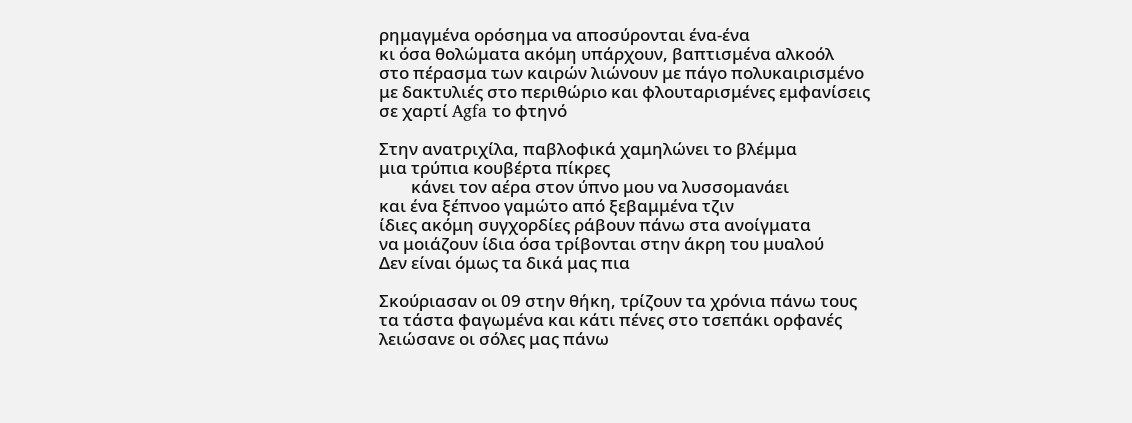ρημαγμένα ορόσημα να αποσύρονται ένα-ένα
κι όσα θολώματα ακόμη υπάρχουν, βαπτισμένα αλκοόλ
στο πέρασμα των καιρών λιώνουν με πάγο πολυκαιρισμένο
με δακτυλιές στο περιθώριο και φλουταρισμένες εμφανίσεις
σε χαρτί Agfa το φτηνό

Στην ανατριχίλα, παβλοφικά χαμηλώνει το βλέμμα
μια τρύπια κουβέρτα πίκρες
        κάνει τον αέρα στον ύπνο μου να λυσσομανάει
και ένα ξέπνοο γαμώτο από ξεβαμμένα τζιν
ίδιες ακόμη συγχορδίες ράβουν πάνω στα ανοίγματα
να μοιάζουν ίδια όσα τρίβονται στην άκρη του μυαλού
Δεν είναι όμως τα δικά μας πια

Σκούριασαν οι 09 στην θήκη, τρίζουν τα χρόνια πάνω τους
τα τάστα φαγωμένα και κάτι πένες στο τσεπάκι ορφανές
λειώσανε οι σόλες μας πάνω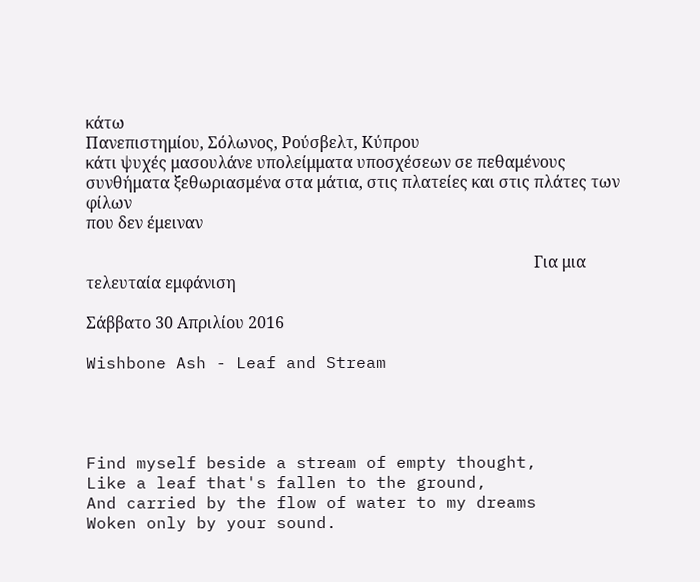κάτω
Πανεπιστημίου, Σόλωνος, Ρούσβελτ, Κύπρου
κάτι ψυχές μασουλάνε υπολείμματα υποσχέσεων σε πεθαμένους
συνθήματα ξεθωριασμένα στα μάτια, στις πλατείες και στις πλάτες των φίλων
που δεν έμειναν

                                                                                                                Για μια τελευταία εμφάνιση

Σάββατο 30 Απριλίου 2016

Wishbone Ash - Leaf and Stream




Find myself beside a stream of empty thought,
Like a leaf that's fallen to the ground,
And carried by the flow of water to my dreams
Woken only by your sound.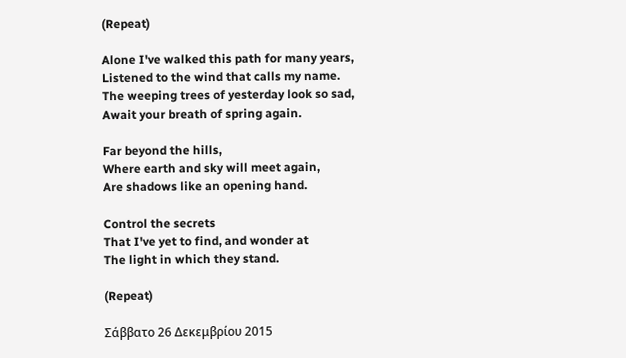(Repeat)

Alone I've walked this path for many years,
Listened to the wind that calls my name.
The weeping trees of yesterday look so sad,
Await your breath of spring again.

Far beyond the hills,
Where earth and sky will meet again,
Are shadows like an opening hand.

Control the secrets
That I've yet to find, and wonder at
The light in which they stand.

(Repeat)

Σάββατο 26 Δεκεμβρίου 2015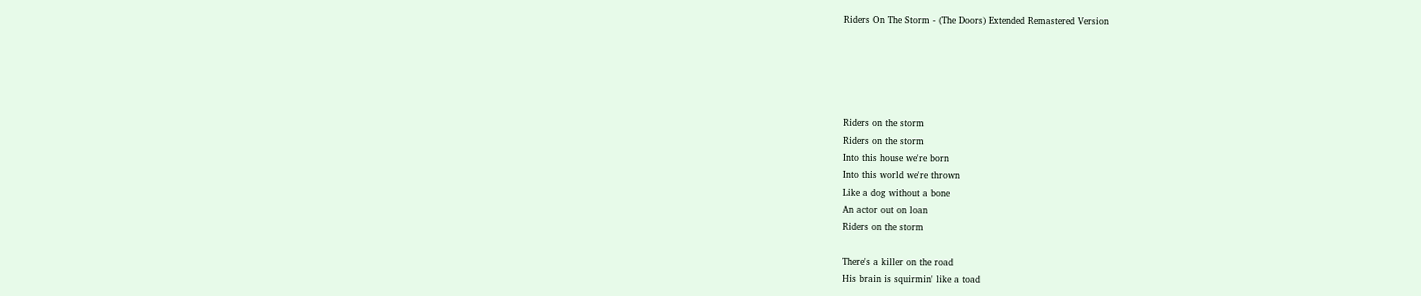Riders On The Storm - (The Doors) Extended Remastered Version





Riders on the storm
Riders on the storm
Into this house we're born
Into this world we're thrown
Like a dog without a bone
An actor out on loan
Riders on the storm

There's a killer on the road
His brain is squirmin' like a toad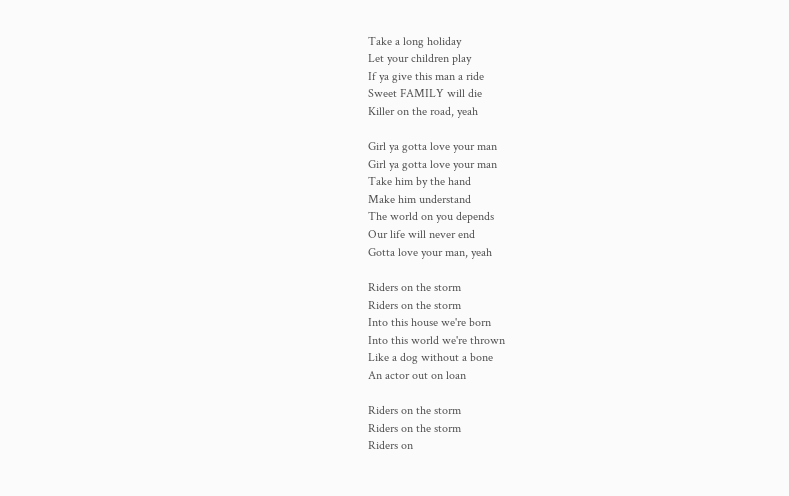Take a long holiday
Let your children play
If ya give this man a ride
Sweet FAMILY will die
Killer on the road, yeah

Girl ya gotta love your man
Girl ya gotta love your man
Take him by the hand
Make him understand
The world on you depends
Our life will never end
Gotta love your man, yeah

Riders on the storm
Riders on the storm
Into this house we're born
Into this world we're thrown
Like a dog without a bone
An actor out on loan

Riders on the storm
Riders on the storm
Riders on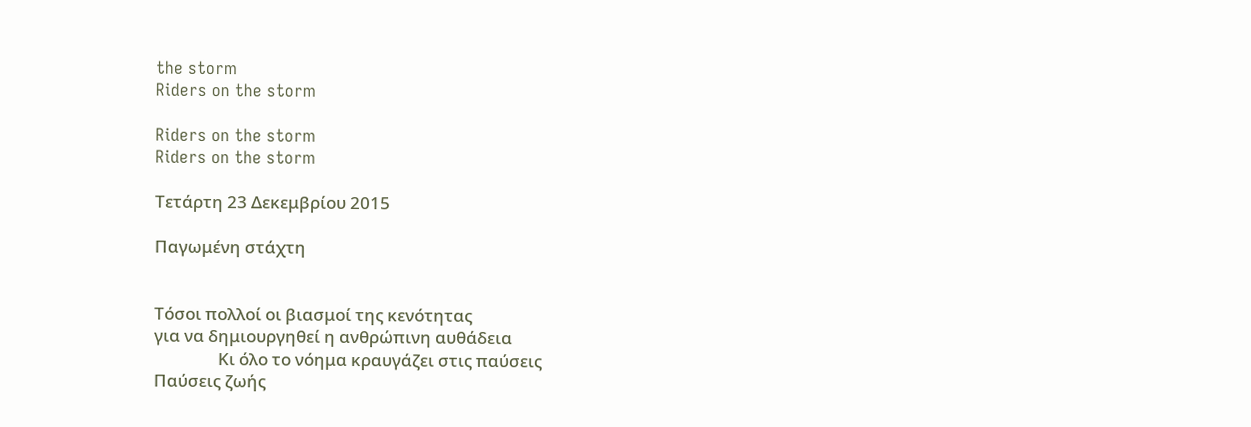the storm
Riders on the storm

Riders on the storm
Riders on the storm

Τετάρτη 23 Δεκεμβρίου 2015

Παγωμένη στάχτη


Τόσοι πολλοί οι βιασμοί της κενότητας
για να δημιουργηθεί η ανθρώπινη αυθάδεια
                Κι όλο το νόημα κραυγάζει στις παύσεις
Παύσεις ζωής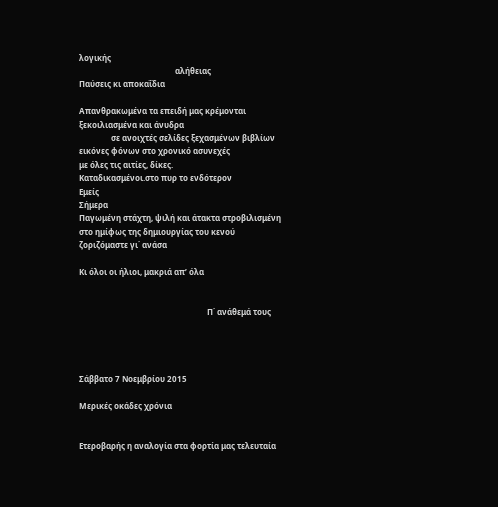λογικής
                                                αλήθειας
Παύσεις κι αποκαΐδια

Απανθρακωμένα τα επειδή μας κρέμονται
ξεκοιλιασμένα και άνυδρα
                σε ανοιχτές σελίδες ξεχασμένων βιβλίων
εικόνες φόνων στο χρονικό ασυνεχές
με όλες τις αιτίες, δίκες.
Καταδικασμένοι.στο πυρ το ενδότερον
Εμείς
Σήμερα
Παγωμένη στάχτη, ψιλή και άτακτα στροβιλισμένη
στο ημίφως της δημιουργίας του κενού
ζοριζόμαστε γι΄ ανάσα

Κι όλοι οι ήλιοι, μακριά απ’ όλα


                                                                Π΄ ανάθεμά τους




Σάββατο 7 Νοεμβρίου 2015

Μερικές οκάδες χρόνια


Ετεροβαρής η αναλογία στα φορτία μας τελευταία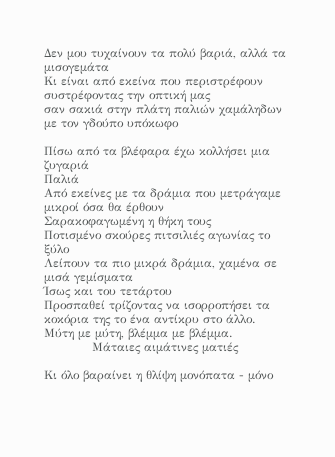Δεν μου τυχαίνουν τα πολύ βαριά, αλλά τα μισογεμάτα
Κι είναι από εκείνα που περιστρέφουν συστρέφοντας την οπτική μας
σαν σακιά στην πλάτη παλιών χαμάληδων
με τον γδούπο υπόκωφο

Πίσω από τα βλέφαρα έχω κολλήσει μια ζυγαριά
Παλιά
Από εκείνες με τα δράμια που μετράγαμε μικροί όσα θα έρθουν
Σαρακοφαγωμένη η θήκη τους
Ποτισμένο σκούρες πιτσιλιές αγωνίας το ξύλο
Λείπουν τα πιο μικρά δράμια, χαμένα σε μισά γεμίσματα
Ίσως και του τετάρτου
Προσπαθεί τρίζοντας να ισορροπήσει τα κοκόρια της το ένα αντίκρυ στο άλλο.
Μύτη με μύτη, βλέμμα με βλέμμα.
            Μάταιες αιμάτινες ματιές

Κι όλο βαραίνει η θλίψη μονόπατα - μόνο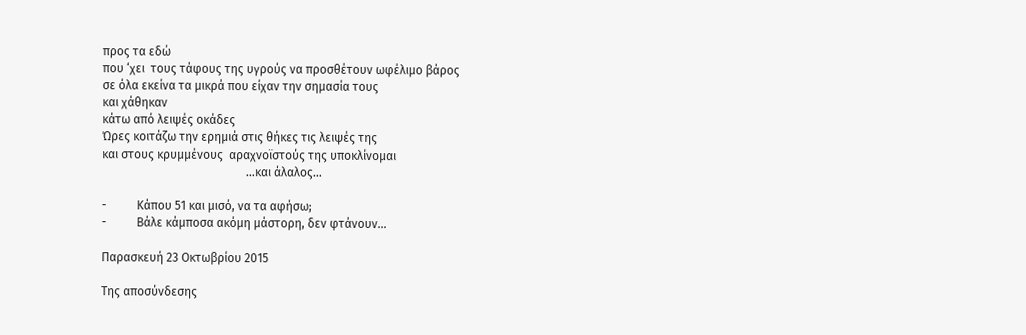προς τα εδώ
που ‘χει  τους τάφους της υγρούς να προσθέτουν ωφέλιμο βάρος
σε όλα εκείνα τα μικρά που είχαν την σημασία τους
και χάθηκαν
κάτω από λειψές οκάδες
Ώρες κοιτάζω την ερημιά στις θήκες τις λειψές της
και στους κρυμμένους  αραχνοϊστούς της υποκλίνομαι
                                                …και άλαλος…

-          Κάπου 51 και μισό, να τα αφήσω;
-          Βάλε κάμποσα ακόμη μάστορη, δεν φτάνουν…

Παρασκευή 23 Οκτωβρίου 2015

Της αποσύνδεσης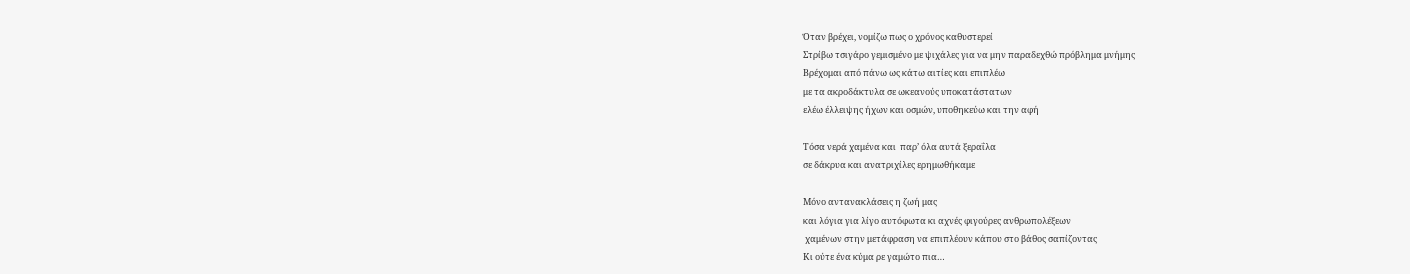Όταν βρέχει, νομίζω πως ο χρόνος καθυστερεί
Στρίβω τσιγάρο γεμισμένο με ψιχάλες για να μην παραδεχθώ πρόβλημα μνήμης
Βρέχομαι από πάνω ως κάτω αιτίες και επιπλέω
με τα ακροδάκτυλα σε ωκεανούς υποκατάστατων
ελέω έλλειψης ήχων και οσμών, υποθηκεύω και την αφή

Τόσα νερά χαμένα και  παρ’ όλα αυτά ξεραΐλα
σε δάκρυα και ανατριχίλες ερημωθήκαμε

Μόνο αντανακλάσεις η ζωή μας
και λόγια για λίγο αυτόφωτα κι αχνές φιγούρες ανθρωπολέξεων
 χαμένων στην μετάφραση να επιπλέουν κάπου στο βάθος σαπίζοντας
Κι ούτε ένα κύμα ρε γαμώτο πια…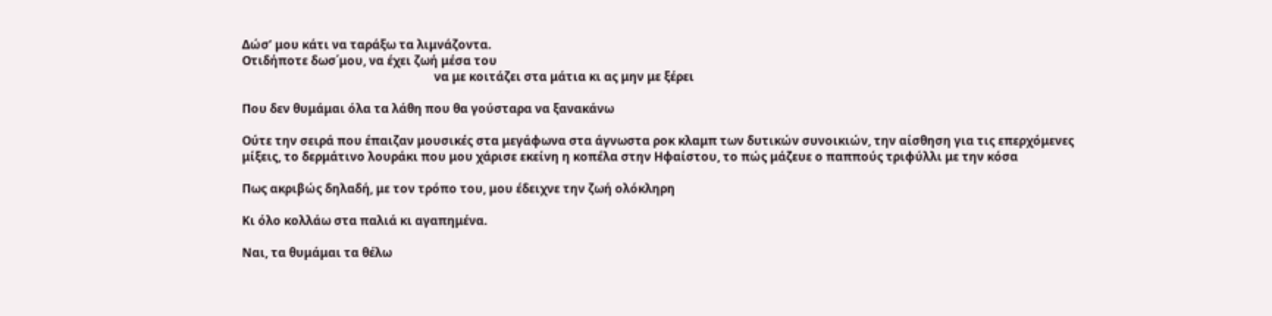Δώσ’ μου κάτι να ταράξω τα λιμνάζοντα.
Οτιδήποτε δωσ΄μου, να έχει ζωή μέσα του
                                                                να με κοιτάζει στα μάτια κι ας μην με ξέρει

Που δεν θυμάμαι όλα τα λάθη που θα γούσταρα να ξανακάνω

Ούτε την σειρά που έπαιζαν μουσικές στα μεγάφωνα στα άγνωστα ροκ κλαμπ των δυτικών συνοικιών, την αίσθηση για τις επερχόμενες μίξεις, το δερμάτινο λουράκι που μου χάρισε εκείνη η κοπέλα στην Ηφαίστου, το πώς μάζευε ο παππούς τριφύλλι με την κόσα

Πως ακριβώς δηλαδή, με τον τρόπο του, μου έδειχνε την ζωή ολόκληρη

Κι όλο κολλάω στα παλιά κι αγαπημένα.

Ναι, τα θυμάμαι τα θέλω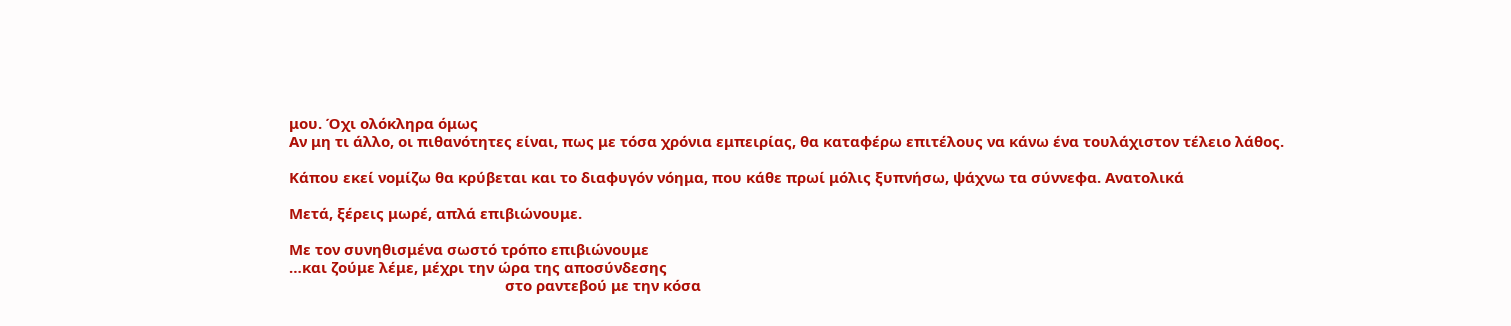μου. Όχι ολόκληρα όμως
Αν μη τι άλλο, οι πιθανότητες είναι, πως με τόσα χρόνια εμπειρίας, θα καταφέρω επιτέλους να κάνω ένα τουλάχιστον τέλειο λάθος.

Κάπου εκεί νομίζω θα κρύβεται και το διαφυγόν νόημα, που κάθε πρωί μόλις ξυπνήσω, ψάχνω τα σύννεφα. Ανατολικά

Μετά, ξέρεις μωρέ, απλά επιβιώνουμε.

Με τον συνηθισμένα σωστό τρόπο επιβιώνουμε
…και ζούμε λέμε, μέχρι την ώρα της αποσύνδεσης
                                                      στο ραντεβού με την κόσα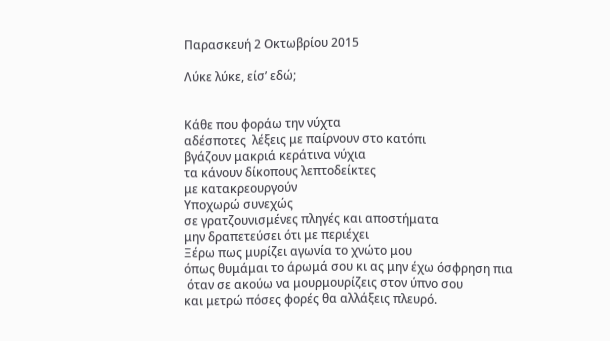Παρασκευή 2 Οκτωβρίου 2015

Λύκε λύκε, είσ’ εδώ;


Κάθε που φοράω την νύχτα
αδέσποτες  λέξεις με παίρνουν στο κατόπι
βγάζουν μακριά κεράτινα νύχια
τα κάνουν δίκοπους λεπτοδείκτες
με κατακρεουργούν
Υποχωρώ συνεχώς
σε γρατζουνισμένες πληγές και αποστήματα
μην δραπετεύσει ότι με περιέχει
Ξέρω πως μυρίζει αγωνία το χνώτο μου
όπως θυμάμαι το άρωμά σου κι ας μην έχω όσφρηση πια
 όταν σε ακούω να μουρμουρίζεις στον ύπνο σου
και μετρώ πόσες φορές θα αλλάξεις πλευρό.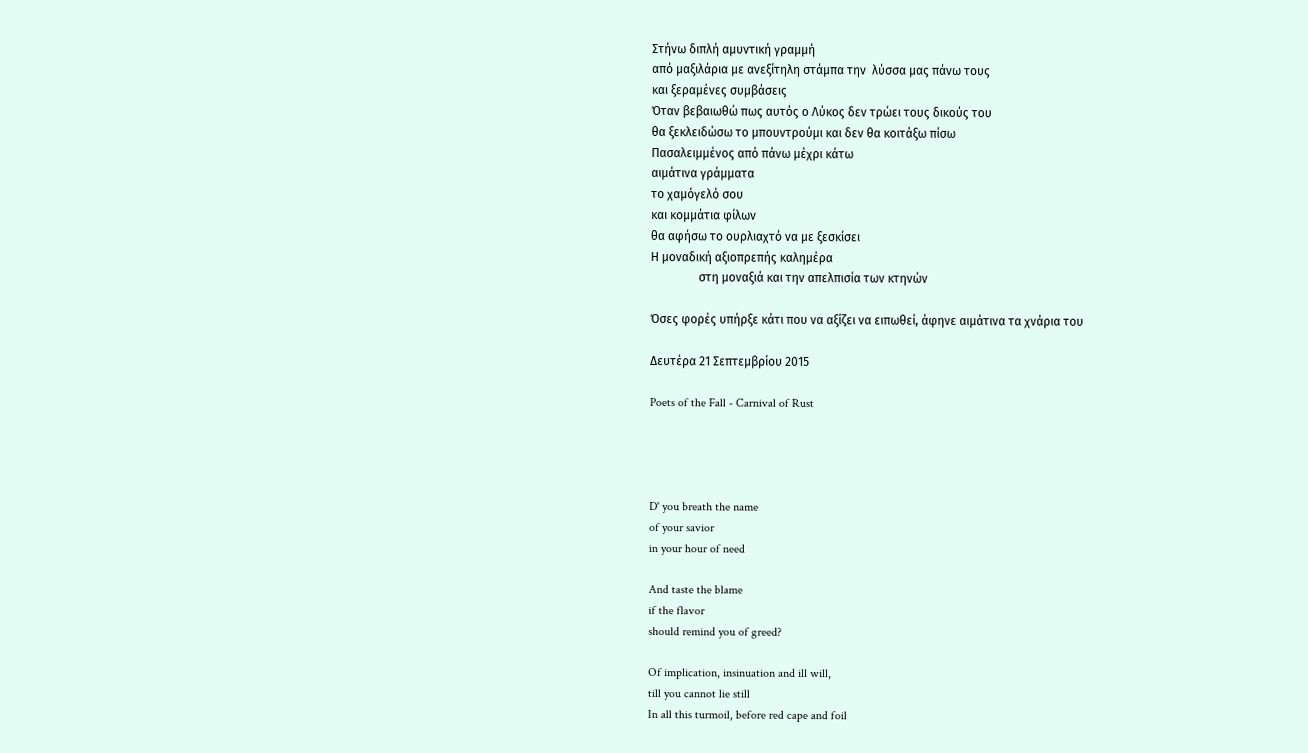Στήνω διπλή αμυντική γραμμή
από μαξιλάρια με ανεξίτηλη στάμπα την  λύσσα μας πάνω τους
και ξεραμένες συμβάσεις
Όταν βεβαιωθώ πως αυτός ο Λύκος δεν τρώει τους δικούς του
θα ξεκλειδώσω το μπουντρούμι και δεν θα κοιτάξω πίσω
Πασαλειμμένος από πάνω μέχρι κάτω
αιμάτινα γράμματα
το χαμόγελό σου
και κομμάτια φίλων
θα αφήσω το ουρλιαχτό να με ξεσκίσει
Η μοναδική αξιοπρεπής καλημέρα
                στη μοναξιά και την απελπισία των κτηνών

Όσες φορές υπήρξε κάτι που να αξίζει να ειπωθεί, άφηνε αιμάτινα τα χνάρια του

Δευτέρα 21 Σεπτεμβρίου 2015

Poets of the Fall - Carnival of Rust




D' you breath the name
of your savior
in your hour of need

And taste the blame
if the flavor
should remind you of greed?

Of implication, insinuation and ill will,
till you cannot lie still
In all this turmoil, before red cape and foil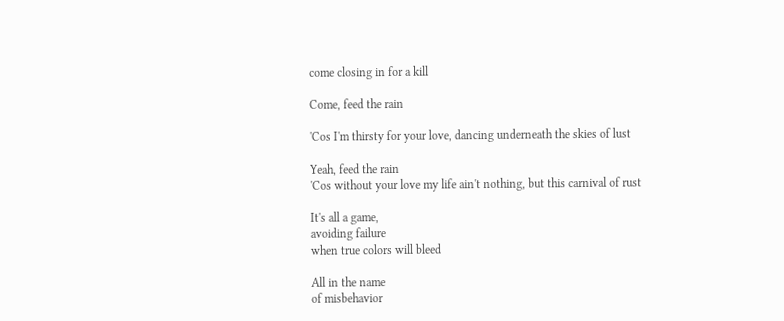come closing in for a kill

Come, feed the rain

'Cos I'm thirsty for your love, dancing underneath the skies of lust

Yeah, feed the rain
'Cos without your love my life ain't nothing, but this carnival of rust

It's all a game,
avoiding failure
when true colors will bleed

All in the name
of misbehavior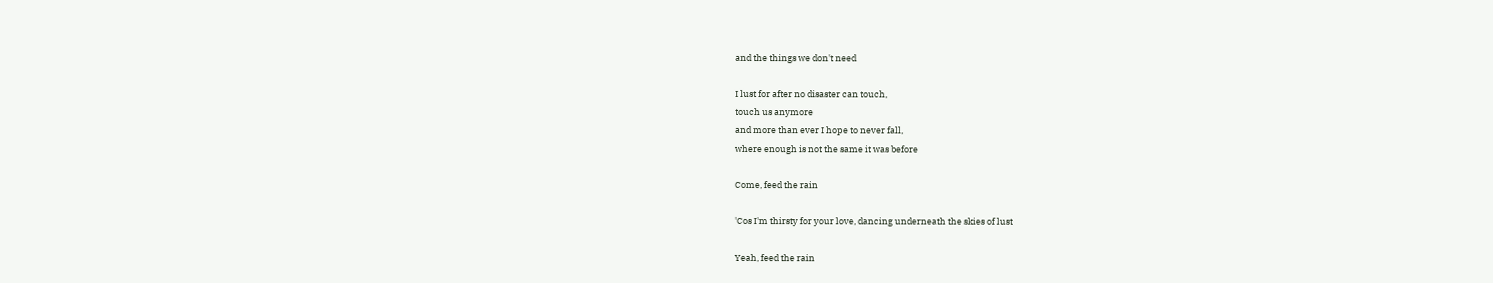and the things we don't need

I lust for after no disaster can touch,
touch us anymore
and more than ever I hope to never fall,
where enough is not the same it was before

Come, feed the rain

'Cos I'm thirsty for your love, dancing underneath the skies of lust

Yeah, feed the rain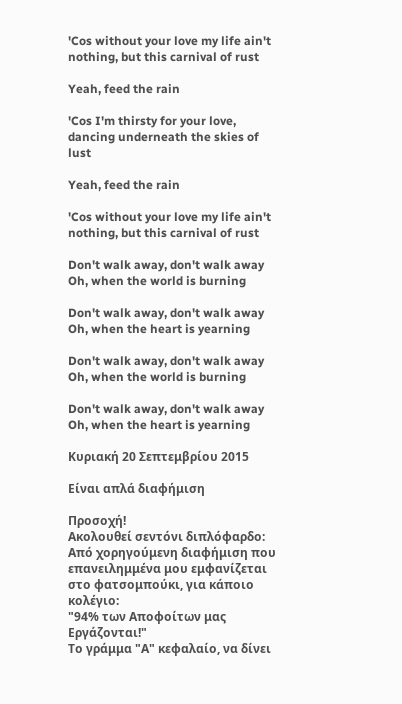'Cos without your love my life ain't nothing, but this carnival of rust

Yeah, feed the rain

'Cos I'm thirsty for your love, dancing underneath the skies of lust

Yeah, feed the rain

'Cos without your love my life ain't nothing, but this carnival of rust

Don't walk away, don't walk away
Oh, when the world is burning

Don't walk away, don't walk away
Oh, when the heart is yearning

Don't walk away, don't walk away
Oh, when the world is burning

Don't walk away, don't walk away
Oh, when the heart is yearning

Κυριακή 20 Σεπτεμβρίου 2015

Είναι απλά διαφήμιση

Προσοχή!
Ακολουθεί σεντόνι διπλόφαρδο:
Από χορηγούμενη διαφήμιση που επανειλημμένα μου εμφανίζεται στο φατσομπούκι, για κάποιο κολέγιο:
"94% των Αποφοίτων μας Εργάζονται!"
Το γράμμα "Α" κεφαλαίο, να δίνει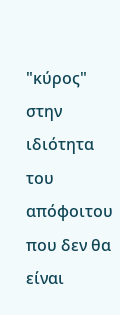"κύρος" στην ιδιότητα του απόφοιτου που δεν θα είναι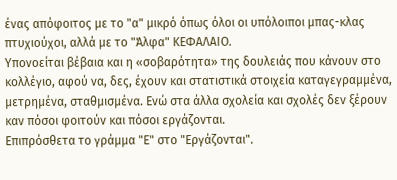ένας απόφοιτος με το "α" μικρό όπως όλοι οι υπόλοιποι μπας-κλας πτυχιούχοι, αλλά με το "Άλφα" ΚΕΦΑΛΑΙΟ.
Υπονοείται βέβαια και η «σοβαρότητα» της δουλειάς που κάνουν στο κολλέγιο, αφού να, δες, έχουν και στατιστικά στοιχεία καταγεγραμμένα, μετρημένα, σταθμισμένα. Ενώ στα άλλα σχολεία και σχολές δεν ξέρουν καν πόσοι φοιτούν και πόσοι εργάζονται.
Επιπρόσθετα το γράμμα "Ε" στο "Εργάζονται".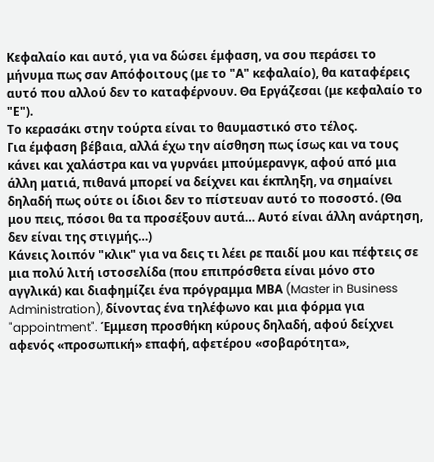Κεφαλαίο και αυτό, για να δώσει έμφαση, να σου περάσει το μήνυμα πως σαν Απόφοιτους (με το "Α" κεφαλαίο), θα καταφέρεις αυτό που αλλού δεν το καταφέρνουν. Θα Εργάζεσαι (με κεφαλαίο το "Ε").
Το κερασάκι στην τούρτα είναι το θαυμαστικό στο τέλος.
Για έμφαση βέβαια, αλλά έχω την αίσθηση πως ίσως και να τους κάνει και χαλάστρα και να γυρνάει μπούμερανγκ, αφού από μια άλλη ματιά, πιθανά μπορεί να δείχνει και έκπληξη, να σημαίνει δηλαδή πως ούτε οι ίδιοι δεν το πίστευαν αυτό το ποσοστό. (Θα μου πεις, πόσοι θα τα προσέξουν αυτά… Αυτό είναι άλλη ανάρτηση, δεν είναι της στιγμής…)
Κάνεις λοιπόν "κλικ" για να δεις τι λέει ρε παιδί μου και πέφτεις σε μια πολύ λιτή ιστοσελίδα (που επιπρόσθετα είναι μόνο στο αγγλικά) και διαφημίζει ένα πρόγραμμα ΜΒΑ (Master in Business Administration), δίνοντας ένα τηλέφωνο και μια φόρμα για "appointment". Έμμεση προσθήκη κύρους δηλαδή, αφού δείχνει αφενός «προσωπική» επαφή, αφετέρου «σοβαρότητα»,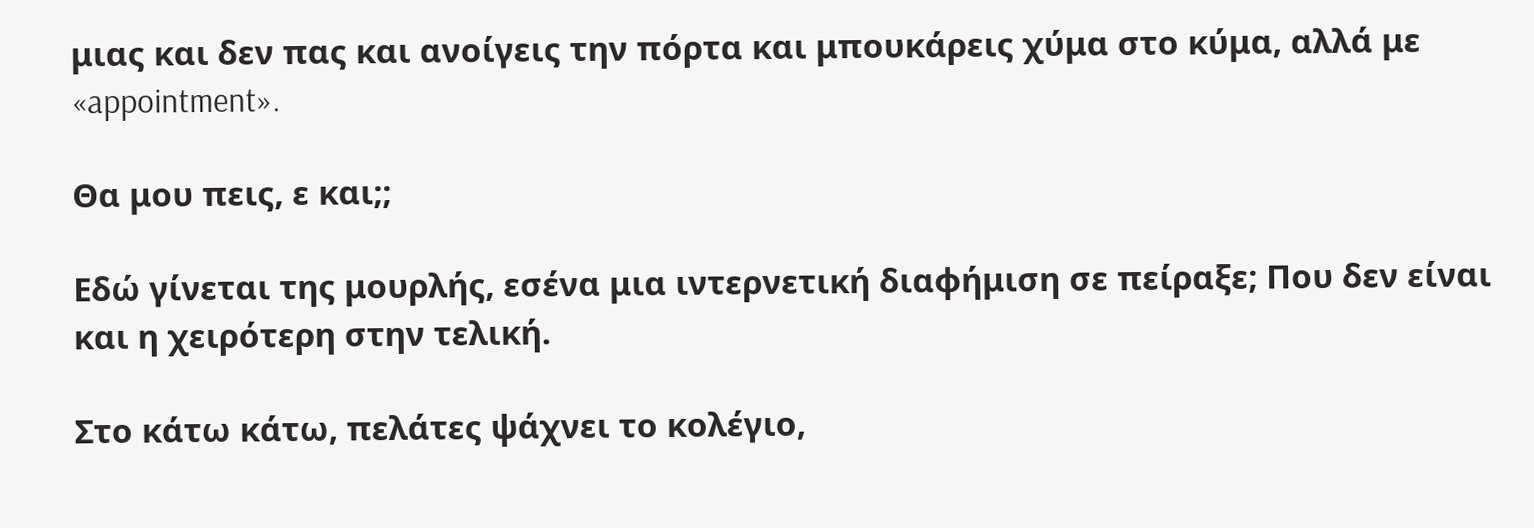μιας και δεν πας και ανοίγεις την πόρτα και μπουκάρεις χύμα στο κύμα, αλλά με «appointment».

Θα μου πεις, ε και;;

Εδώ γίνεται της μουρλής, εσένα μια ιντερνετική διαφήμιση σε πείραξε; Που δεν είναι και η χειρότερη στην τελική.

Στο κάτω κάτω, πελάτες ψάχνει το κολέγιο,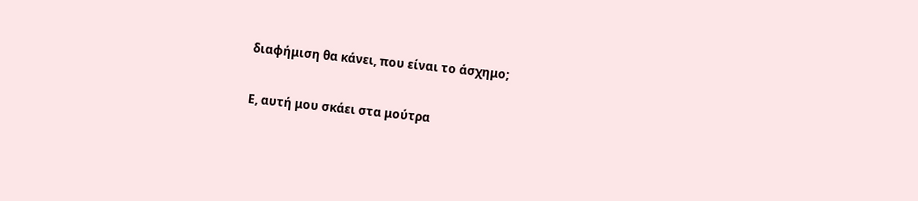διαφήμιση θα κάνει, που είναι το άσχημο;

Ε, αυτή μου σκάει στα μούτρα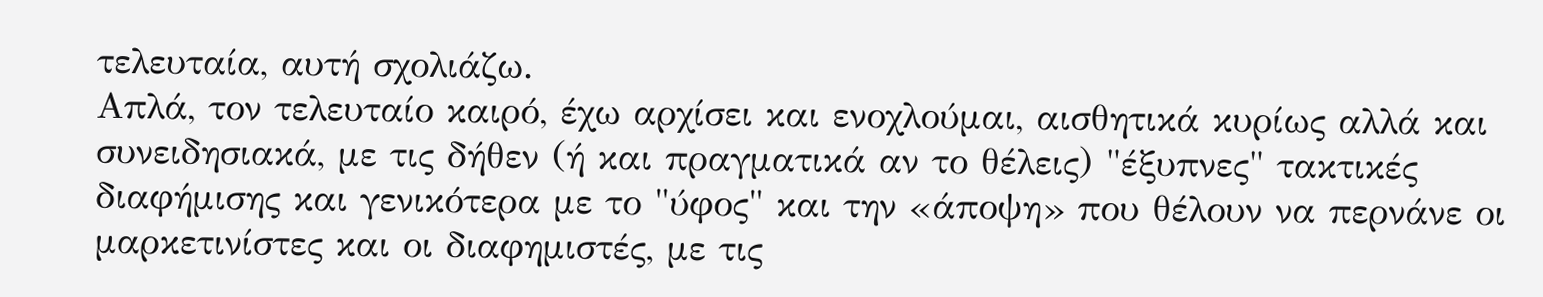τελευταία, αυτή σχολιάζω.
Απλά, τον τελευταίο καιρό, έχω αρχίσει και ενοχλούμαι, αισθητικά κυρίως αλλά και συνειδησιακά, με τις δήθεν (ή και πραγματικά αν το θέλεις) "έξυπνες" τακτικές διαφήμισης και γενικότερα με το "ύφος" και την «άποψη» που θέλουν να περνάνε οι μαρκετινίστες και οι διαφημιστές, με τις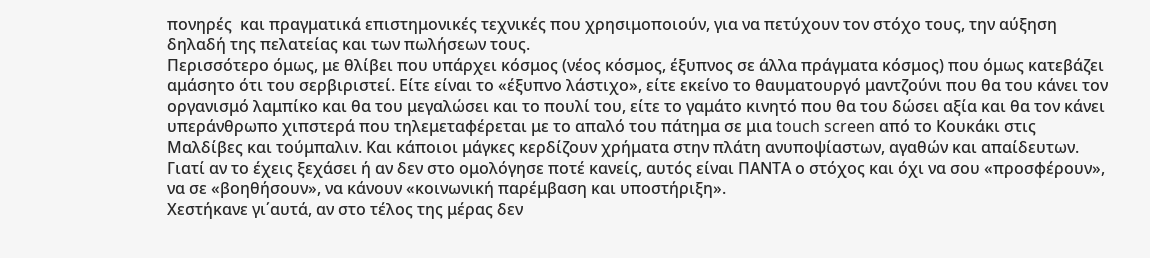πονηρές  και πραγματικά επιστημονικές τεχνικές που χρησιμοποιούν, για να πετύχουν τον στόχο τους, την αύξηση δηλαδή της πελατείας και των πωλήσεων τους.
Περισσότερο όμως, με θλίβει που υπάρχει κόσμος (νέος κόσμος, έξυπνος σε άλλα πράγματα κόσμος) που όμως κατεβάζει αμάσητο ότι του σερβιριστεί. Είτε είναι το «έξυπνο λάστιχο», είτε εκείνο το θαυματουργό μαντζούνι που θα του κάνει τον οργανισμό λαμπίκο και θα του μεγαλώσει και το πουλί του, είτε το γαμάτο κινητό που θα του δώσει αξία και θα τον κάνει υπεράνθρωπο χιπστερά που τηλεμεταφέρεται με το απαλό του πάτημα σε μια touch screen από το Κουκάκι στις Μαλδίβες και τούμπαλιν. Και κάποιοι μάγκες κερδίζουν χρήματα στην πλάτη ανυποψίαστων, αγαθών και απαίδευτων.
Γιατί αν το έχεις ξεχάσει ή αν δεν στο ομολόγησε ποτέ κανείς, αυτός είναι ΠΑΝΤΑ ο στόχος και όχι να σου «προσφέρουν», να σε «βοηθήσουν», να κάνουν «κοινωνική παρέμβαση και υποστήριξη».
Χεστήκανε γι΄αυτά, αν στο τέλος της μέρας δεν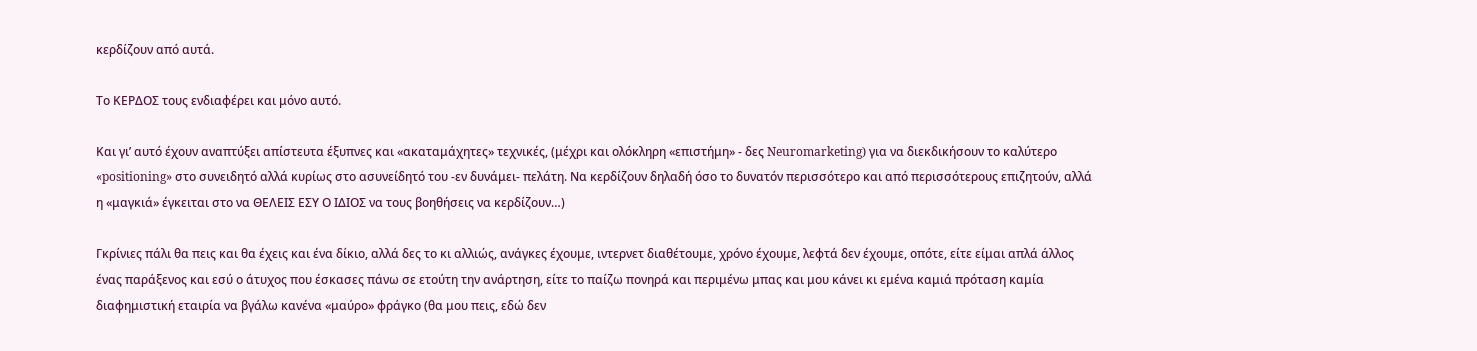κερδίζουν από αυτά.

Το ΚΕΡΔΟΣ τους ενδιαφέρει και μόνο αυτό.

Και γι’ αυτό έχουν αναπτύξει απίστευτα έξυπνες και «ακαταμάχητες» τεχνικές, (μέχρι και ολόκληρη «επιστήμη» - δες Neuromarketing) για να διεκδικήσουν το καλύτερο «positioning» στο συνειδητό αλλά κυρίως στο ασυνείδητό του -εν δυνάμει- πελάτη. Να κερδίζουν δηλαδή όσο το δυνατόν περισσότερο και από περισσότερους επιζητούν, αλλά η «μαγκιά» έγκειται στο να ΘΕΛΕΙΣ ΕΣΥ Ο ΙΔΙΟΣ να τους βοηθήσεις να κερδίζουν…)

Γκρίνιες πάλι θα πεις και θα έχεις και ένα δίκιο, αλλά δες το κι αλλιώς, ανάγκες έχουμε, ιντερνετ διαθέτουμε, χρόνο έχουμε, λεφτά δεν έχουμε, οπότε, είτε είμαι απλά άλλος ένας παράξενος και εσύ ο άτυχος που έσκασες πάνω σε ετούτη την ανάρτηση, είτε το παίζω πονηρά και περιμένω μπας και μου κάνει κι εμένα καμιά πρόταση καμία διαφημιστική εταιρία να βγάλω κανένα «μαύρο» φράγκο (θα μου πεις, εδώ δεν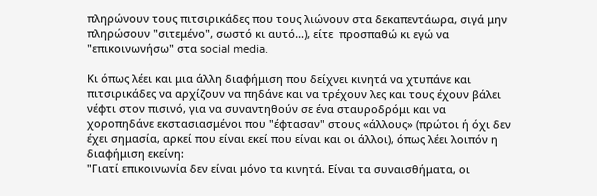πληρώνουν τους πιτσιρικάδες που τους λιώνουν στα δεκαπεντάωρα, σιγά μην πληρώσουν "σιτεμένο", σωστό κι αυτό…), είτε  προσπαθώ κι εγώ να "επικοινωνήσω" στα social media.

Κι όπως λέει και μια άλλη διαφήμιση που δείχνει κινητά να χτυπάνε και πιτσιρικάδες να αρχίζουν να πηδάνε και να τρέχουν λες και τους έχουν βάλει νέφτι στον πισινό, για να συναντηθούν σε ένα σταυροδρόμι και να χοροπηδάνε εκστασιασμένοι που "έφτασαν" στους «άλλους» (πρώτοι ή όχι δεν έχει σημασία, αρκεί που είναι εκεί που είναι και οι άλλοι), όπως λέει λοιπόν η διαφήμιση εκείνη:
"Γιατί επικοινωνία δεν είναι μόνο τα κινητά. Είναι τα συναισθήματα, οι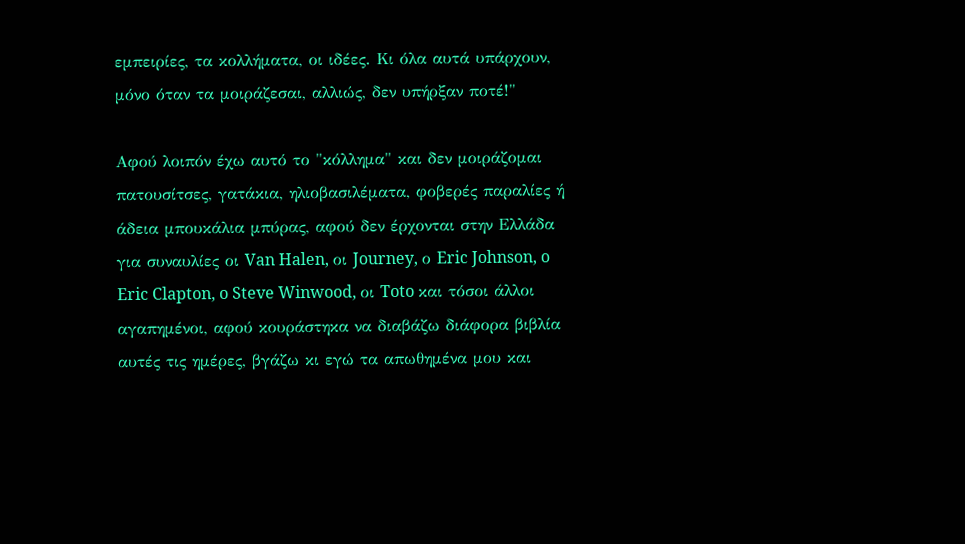εμπειρίες, τα κολλήματα, οι ιδέες. Κι όλα αυτά υπάρχουν, μόνο όταν τα μοιράζεσαι, αλλιώς, δεν υπήρξαν ποτέ!"

Αφού λοιπόν έχω αυτό το "κόλλημα" και δεν μοιράζομαι πατουσίτσες, γατάκια, ηλιοβασιλέματα, φοβερές παραλίες ή άδεια μπουκάλια μπύρας, αφού δεν έρχονται στην Ελλάδα για συναυλίες οι Van Halen, οι Journey, ο Eric Johnson, o Eric Clapton, o Steve Winwood, οι Toto και τόσοι άλλοι αγαπημένοι, αφού κουράστηκα να διαβάζω διάφορα βιβλία αυτές τις ημέρες, βγάζω κι εγώ τα απωθημένα μου και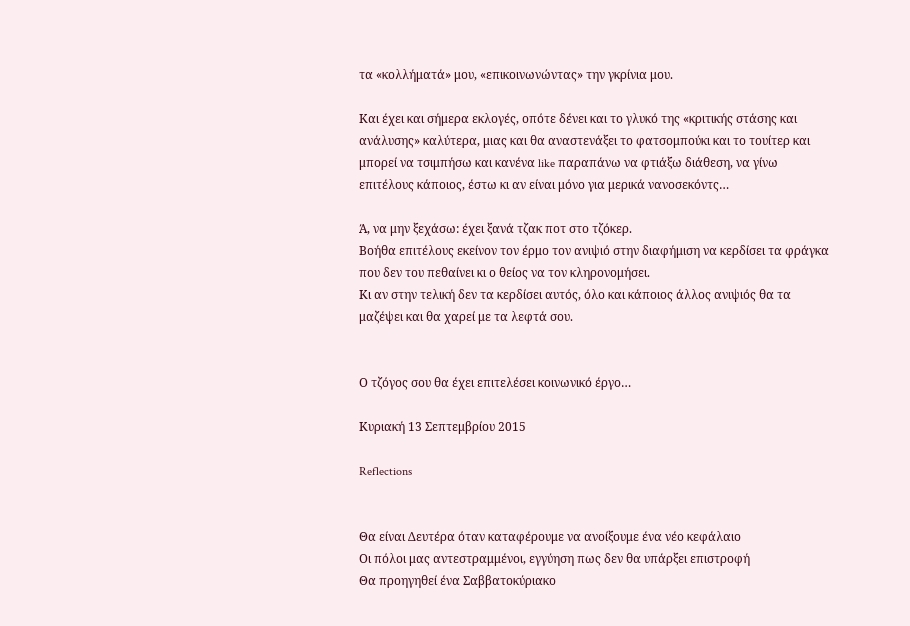τα «κολλήματά» μου, «επικοινωνώντας» την γκρίνια μου.

Και έχει και σήμερα εκλογές, οπότε δένει και το γλυκό της «κριτικής στάσης και ανάλυσης» καλύτερα, μιας και θα αναστενάξει το φατσομπούκι και το τουίτερ και μπορεί να τσιμπήσω και κανένα like παραπάνω να φτιάξω διάθεση, να γίνω επιτέλους κάποιος, έστω κι αν είναι μόνο για μερικά νανοσεκόντς…

Ά, να μην ξεχάσω: έχει ξανά τζακ ποτ στο τζόκερ.
Βοήθα επιτέλους εκείνον τον έρμο τον ανιψιό στην διαφήμιση να κερδίσει τα φράγκα που δεν του πεθαίνει κι ο θείος να τον κληρονομήσει.
Κι αν στην τελική δεν τα κερδίσει αυτός, όλο και κάποιος άλλος ανιψιός θα τα μαζέψει και θα χαρεί με τα λεφτά σου.


Ο τζόγος σου θα έχει επιτελέσει κοινωνικό έργο…

Κυριακή 13 Σεπτεμβρίου 2015

Reflections


Θα είναι Δευτέρα όταν καταφέρουμε να ανοίξουμε ένα νέο κεφάλαιο
Οι πόλοι μας αντεστραμμένοι, εγγύηση πως δεν θα υπάρξει επιστροφή
Θα προηγηθεί ένα Σαββατοκύριακο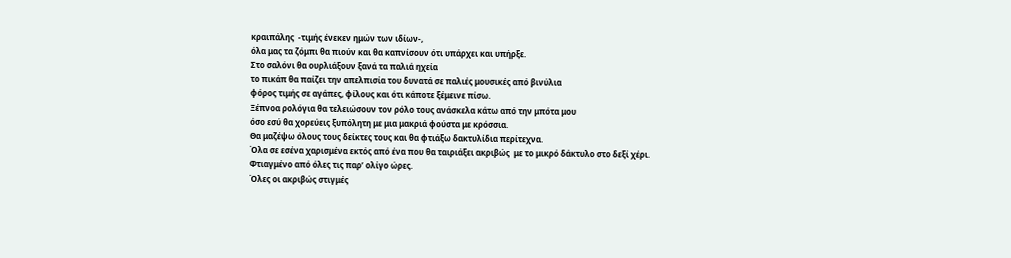κραιπάλης  -τιμής ένεκεν ημών των ιδίων-,
όλα μας τα ζόμπι θα πιούν και θα καπνίσουν ότι υπάρχει και υπήρξε.
Στο σαλόνι θα ουρλιάξουν ξανά τα παλιά ηχεία
το πικάπ θα παίζει την απελπισία του δυνατά σε παλιές μουσικές από βινύλια
φόρος τιμής σε αγάπες, φίλους και ότι κάποτε ξέμεινε πίσω.
Ξέπνοα ρολόγια θα τελειώσουν τον ρόλο τους ανάσκελα κάτω από την μπότα μου
όσο εσύ θα χορεύεις ξυπόλητη με μια μακριά φούστα με κρόσσια.
Θα μαζέψω όλους τους δείκτες τους και θα φτιάξω δακτυλίδια περίτεχνα.
Όλα σε εσένα χαρισμένα εκτός από ένα που θα ταιριάξει ακριβώς  με το μικρό δάκτυλο στο δεξί χέρι.
Φτιαγμένο από όλες τις παρ’ ολίγο ώρες.
Όλες οι ακριβώς στιγμές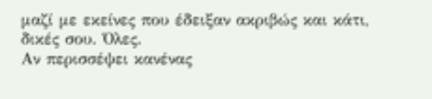μαζί με εκείνες που έδειξαν ακριβώς και κάτι, δικές σου. Όλες.
Αν περισσέψει κανένας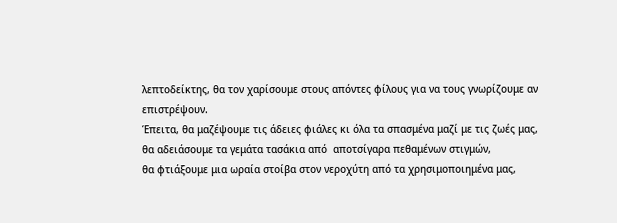λεπτοδείκτης, θα τον χαρίσουμε στους απόντες φίλους για να τους γνωρίζουμε αν επιστρέψουν.
Έπειτα, θα μαζέψουμε τις άδειες φιάλες κι όλα τα σπασμένα μαζί με τις ζωές μας,
θα αδειάσουμε τα γεμάτα τασάκια από  αποτσίγαρα πεθαμένων στιγμών,
θα φτιάξουμε μια ωραία στοίβα στον νεροχύτη από τα χρησιμοποιημένα μας,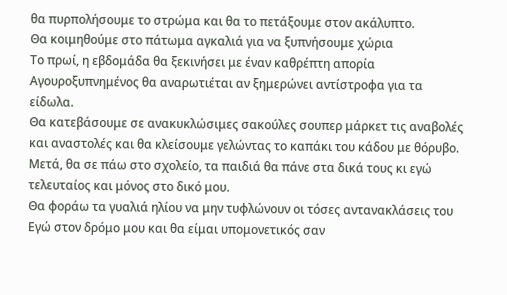θα πυρπολήσουμε το στρώμα και θα το πετάξουμε στον ακάλυπτο.
Θα κοιμηθούμε στο πάτωμα αγκαλιά για να ξυπνήσουμε χώρια
Το πρωί, η εβδομάδα θα ξεκινήσει με έναν καθρέπτη απορία
Αγουροξυπνημένος θα αναρωτιέται αν ξημερώνει αντίστροφα για τα είδωλα.
Θα κατεβάσουμε σε ανακυκλώσιμες σακούλες σουπερ μάρκετ τις αναβολές και αναστολές και θα κλείσουμε γελώντας το καπάκι του κάδου με θόρυβο.
Μετά, θα σε πάω στο σχολείο, τα παιδιά θα πάνε στα δικά τους κι εγώ τελευταίος και μόνος στο δικό μου.
Θα φοράω τα γυαλιά ηλίου να μην τυφλώνουν οι τόσες αντανακλάσεις του Εγώ στον δρόμο μου και θα είμαι υπομονετικός σαν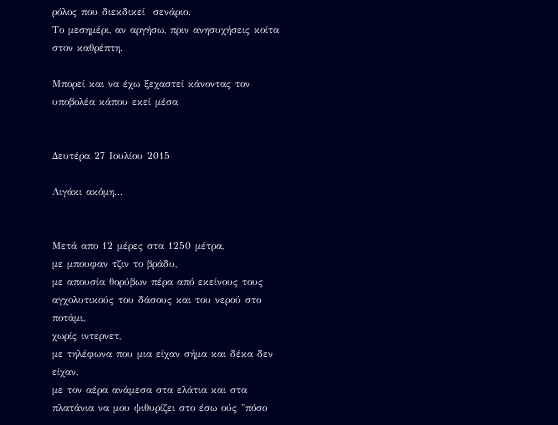ρόλος που διεκδικεί  σενάριο.
Το μεσημέρι, αν αργήσω, πριν ανησυχήσεις κοίτα στον καθρέπτη.

Μπορεί και να έχω ξεχαστεί κάνοντας τον υποβολέα κάπου εκεί μέσα


Δευτέρα 27 Ιουλίου 2015

Λιγάκι ακόμη...


Μετά απο 12 μέρες στα 1250 μέτρα,
με μπουφαν τζιν το βράδυ,
με απουσία θορύβων πέρα από εκείνους τους αγχολυτικούς του δάσους και του νερού στο ποτάμι,
χωρίς ιντερνετ,
με τηλέφωνα που μια είχαν σήμα και δέκα δεν είχαν,
με τον αέρα ανάμεσα στα ελάτια και στα πλατάνια να μου ψιθυρίζει στο έσω ούς "πόσο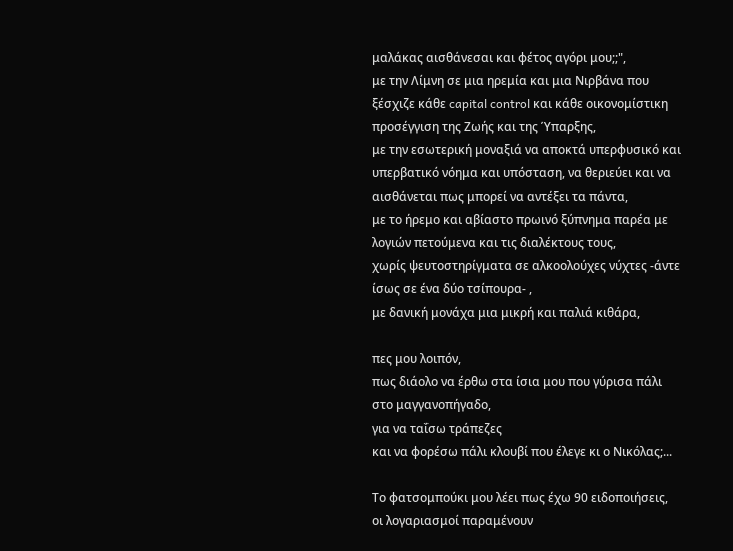μαλάκας αισθάνεσαι και φέτος αγόρι μου;;",
με την Λίμνη σε μια ηρεμία και μια Νιρβάνα που ξέσχιζε κάθε capital control και κάθε οικονομίστικη προσέγγιση της Ζωής και της Ύπαρξης,
με την εσωτερική μοναξιά να αποκτά υπερφυσικό και υπερβατικό νόημα και υπόσταση, να θεριεύει και να αισθάνεται πως μπορεί να αντέξει τα πάντα,
με το ήρεμο και αβίαστο πρωινό ξύπνημα παρέα με λογιών πετούμενα και τις διαλέκτους τους,
χωρίς ψευτοστηρίγματα σε αλκοολούχες νύχτες -άντε ίσως σε ένα δύο τσίπουρα- ,
με δανική μονάχα μια μικρή και παλιά κιθάρα,

πες μου λοιπόν,
πως διάολο να έρθω στα ίσια μου που γύρισα πάλι στο μαγγανοπήγαδο,
για να ταΐσω τράπεζες
και να φορέσω πάλι κλουβί που έλεγε κι ο Νικόλας;...

Το φατσομπούκι μου λέει πως έχω 90 ειδοποιήσεις,
οι λογαριασμοί παραμένουν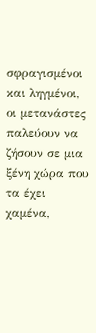σφραγισμένοι και ληγμένοι,
οι μετανάστες παλεύουν να ζήσουν σε μια ξένη χώρα που τα έχει χαμένα,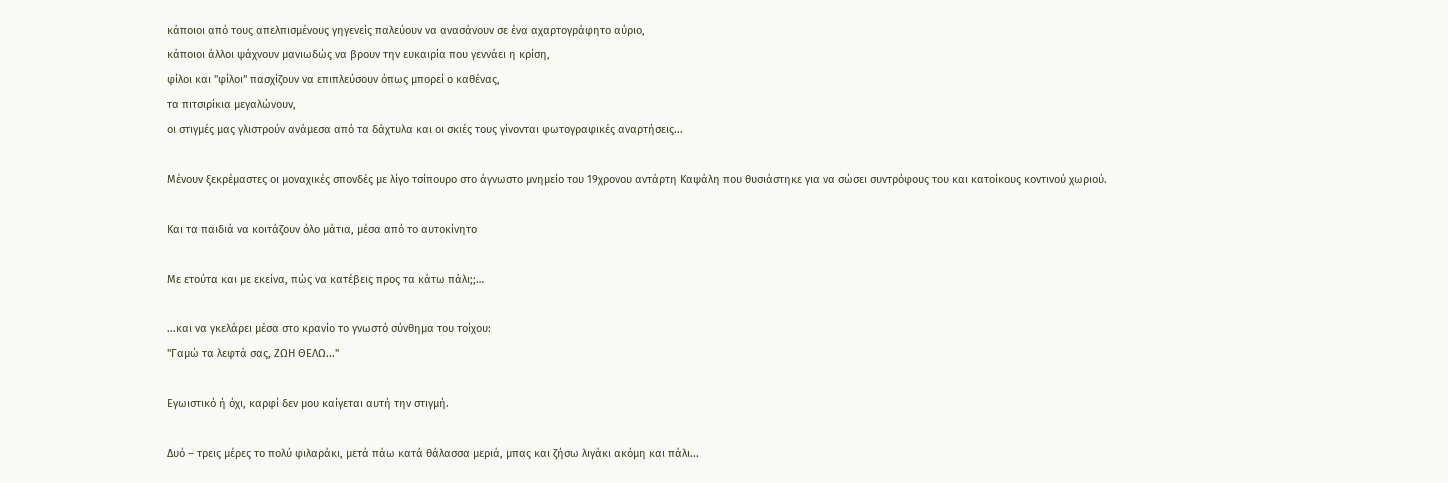κάποιοι από τους απελπισμένους γηγενείς παλεύουν να ανασάνουν σε ένα αχαρτογράφητο αύριο,
κάποιοι άλλοι ψάχνουν μανιωδώς να βρουν την ευκαιρία που γεννάει η κρίση,
φίλοι και "φίλοι" πασχίζουν να επιπλεύσουν όπως μπορεί ο καθένας,
τα πιτσιρίκια μεγαλώνουν,
οι στιγμές μας γλιστρούν ανάμεσα από τα δάχτυλα και οι σκιές τους γίνονται φωτογραφικές αναρτήσεις...

Μένουν ξεκρέμαστες οι μοναχικές σπονδές με λίγο τσίπουρο στο άγνωστο μνημείο του 19χρονου αντάρτη Καψάλη που θυσιάστηκε για να σώσει συντρόφους του και κατοίκους κοντινού χωριού.

Και τα παιδιά να κοιτάζουν όλο μάτια, μέσα από το αυτοκίνητο

Με ετούτα και με εκείνα, πώς να κατέβεις προς τα κάτω πάλι;;…

...και να γκελάρει μέσα στο κρανίο το γνωστό σύνθημα του τοίχου:
"Γαμώ τα λεφτά σας, ΖΩΗ ΘΕΛΩ..."

Εγωιστικό ή όχι, καρφί δεν μου καίγεται αυτή την στιγμή.

Δυό – τρεις μέρες το πολύ φιλαράκι, μετά πάω κατά θάλασσα μεριά, μπας και ζήσω λιγάκι ακόμη και πάλι...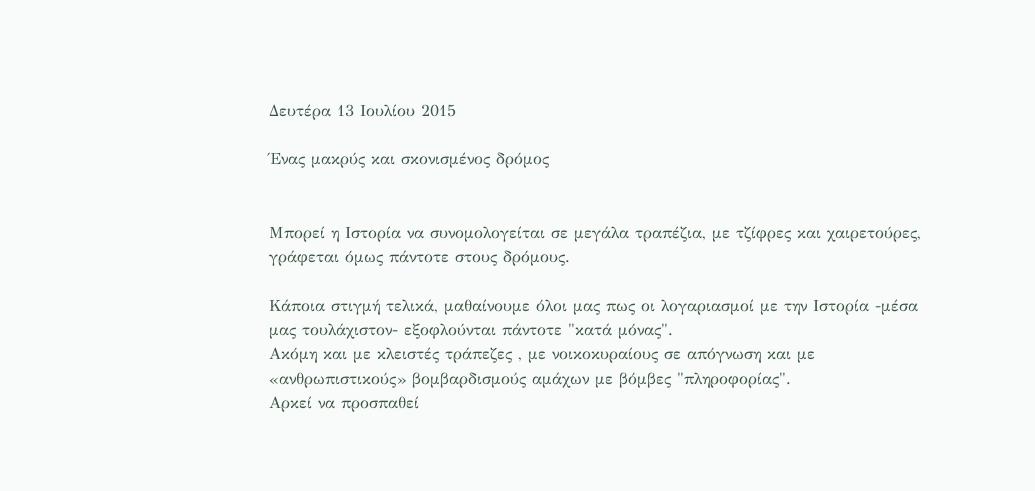Δευτέρα 13 Ιουλίου 2015

Ένας μακρύς και σκονισμένος δρόμος


Μπορεί η Ιστορία να συνομολογείται σε μεγάλα τραπέζια, με τζίφρες και χαιρετούρες, γράφεται όμως πάντοτε στους δρόμους.

Κάποια στιγμή τελικά, μαθαίνουμε όλοι μας πως οι λογαριασμοί με την Ιστορία -μέσα μας τουλάχιστον- εξοφλούνται πάντοτε "κατά μόνας".
Ακόμη και με κλειστές τράπεζες , με νοικοκυραίους σε απόγνωση και με «ανθρωπιστικούς» βομβαρδισμούς αμάχων με βόμβες "πληροφορίας".
Αρκεί να προσπαθεί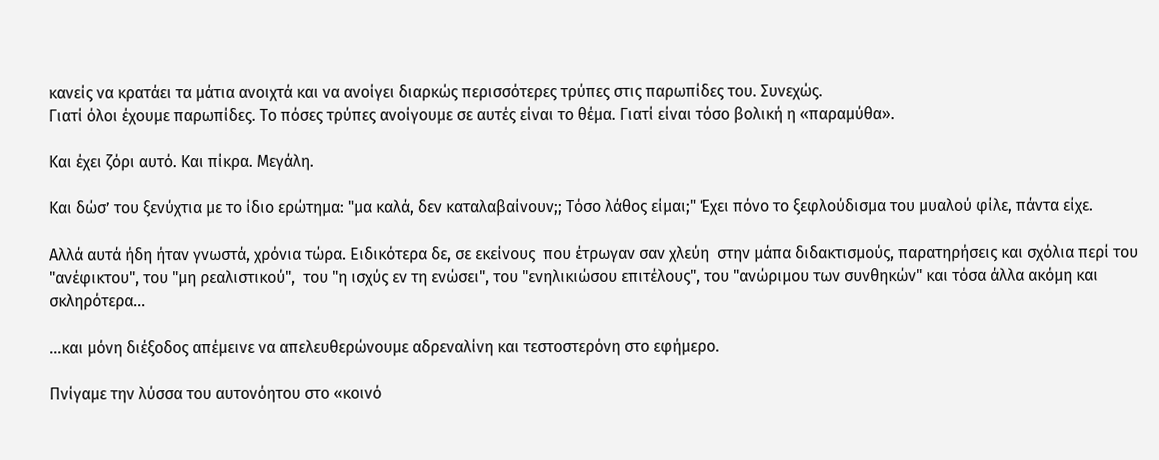κανείς να κρατάει τα μάτια ανοιχτά και να ανοίγει διαρκώς περισσότερες τρύπες στις παρωπίδες του. Συνεχώς.
Γιατί όλοι έχουμε παρωπίδες. Το πόσες τρύπες ανοίγουμε σε αυτές είναι το θέμα. Γιατί είναι τόσο βολική η «παραμύθα».

Και έχει ζόρι αυτό. Και πίκρα. Μεγάλη.

Και δώσ’ του ξενύχτια με το ίδιο ερώτημα: "μα καλά, δεν καταλαβαίνουν;; Τόσο λάθος είμαι;" Έχει πόνο το ξεφλούδισμα του μυαλού φίλε, πάντα είχε.

Αλλά αυτά ήδη ήταν γνωστά, χρόνια τώρα. Ειδικότερα δε, σε εκείνους  που έτρωγαν σαν χλεύη  στην μάπα διδακτισμούς, παρατηρήσεις και σχόλια περί του "ανέφικτου", του "μη ρεαλιστικού",  του "η ισχύς εν τη ενώσει", του "ενηλικιώσου επιτέλους", του "ανώριμου των συνθηκών" και τόσα άλλα ακόμη και σκληρότερα...

...και μόνη διέξοδος απέμεινε να απελευθερώνουμε αδρεναλίνη και τεστοστερόνη στο εφήμερο.

Πνίγαμε την λύσσα του αυτονόητου στο «κοινό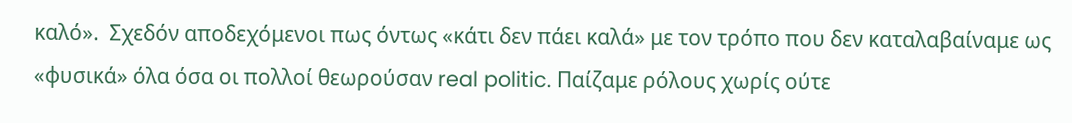καλό».  Σχεδόν αποδεχόμενοι πως όντως «κάτι δεν πάει καλά» με τον τρόπο που δεν καταλαβαίναμε ως «φυσικά» όλα όσα οι πολλοί θεωρούσαν real politic. Παίζαμε ρόλους χωρίς ούτε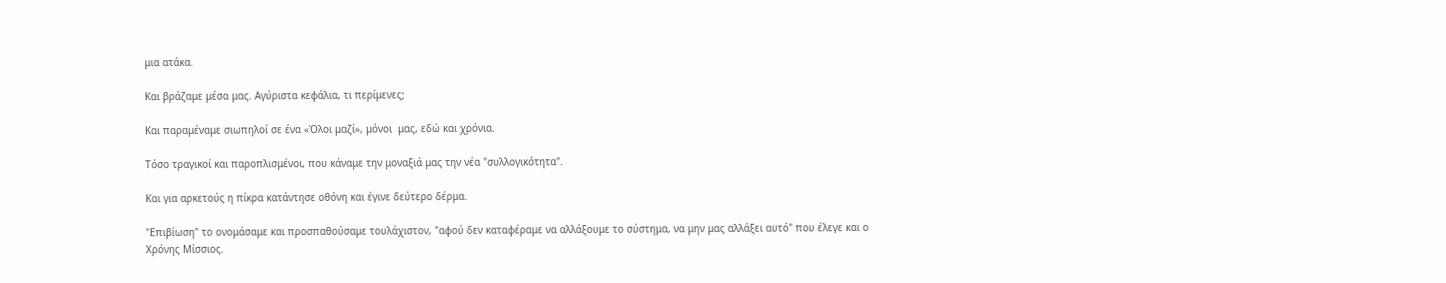μια ατάκα.

Και βράζαμε μέσα μας. Αγύριστα κεφάλια, τι περίμενες;

Και παραμέναμε σιωπηλοί σε ένα «Όλοι μαζί», μόνοι  μας, εδώ και χρόνια.

Τόσο τραγικοί και παροπλισμένοι, που κάναμε την μοναξιά μας την νέα "συλλογικότητα".

Και για αρκετούς η πίκρα κατάντησε οθόνη και έγινε δεύτερο δέρμα.

"Επιβίωση" το ονομάσαμε και προσπαθούσαμε τουλάχιστον, "αφού δεν καταφέραμε να αλλάξουμε το σύστημα, να μην μας αλλάξει αυτό" που έλεγε και ο Χρόνης Μίσσιος.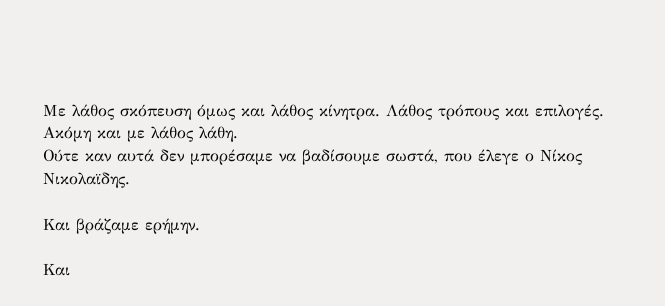Με λάθος σκόπευση όμως και λάθος κίνητρα. Λάθος τρόπους και επιλογές.
Ακόμη και με λάθος λάθη.
Ούτε καν αυτά δεν μπορέσαμε να βαδίσουμε σωστά, που έλεγε ο Νίκος Νικολαϊδης.

Και βράζαμε ερήμην.

Και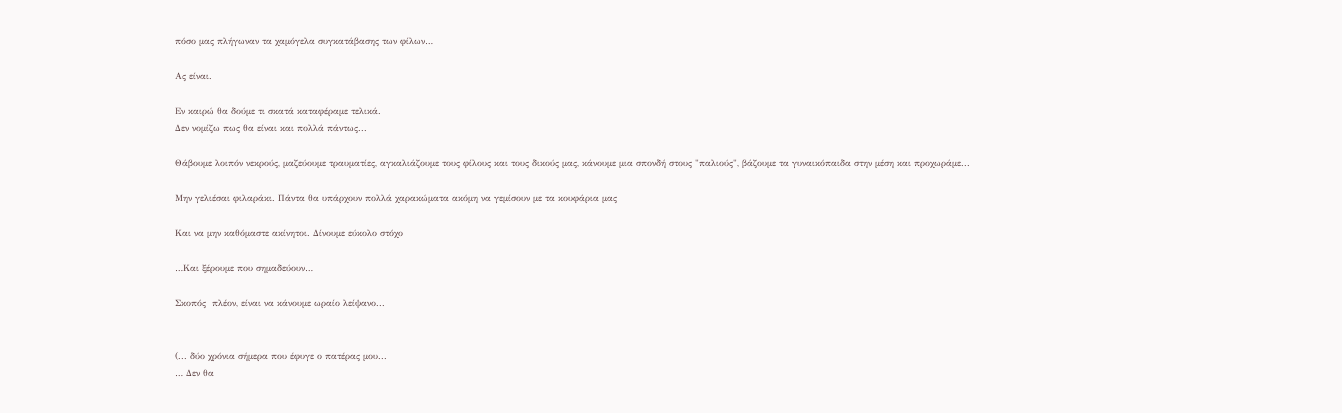πόσο μας πλήγωναν τα χαμόγελα συγκατάβασης των φίλων…

Ας είναι.

Εν καιρώ θα δούμε τι σκατά καταφέραμε τελικά.
Δεν νομίζω πως θα είναι και πολλά πάντως...

Θάβουμε λοιπόν νεκρούς, μαζεύουμε τραυματίες, αγκαλιάζουμε τους φίλους και τους δικούς μας, κάνουμε μια σπονδή στους "παλιούς", βάζουμε τα γυναικόπαιδα στην μέση και προχωράμε...

Μην γελιέσαι φιλαράκι. Πάντα θα υπάρχουν πολλά χαρακώματα ακόμη να γεμίσουν με τα κουφάρια μας

Και να μην καθόμαστε ακίνητοι. Δίνουμε εύκολο στόχο

…Και ξέρουμε που σημαδεύουν…

Σκοπός  πλέον, είναι να κάνουμε ωραίο λείψανο...


(... δύο χρόνια σήμερα που έφυγε ο πατέρας μου...
… Δεν θα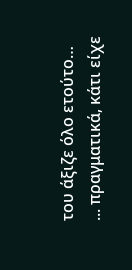του άξιζε όλο ετούτο…
... πραγματικά, κάτι είχε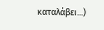καταλάβει...)